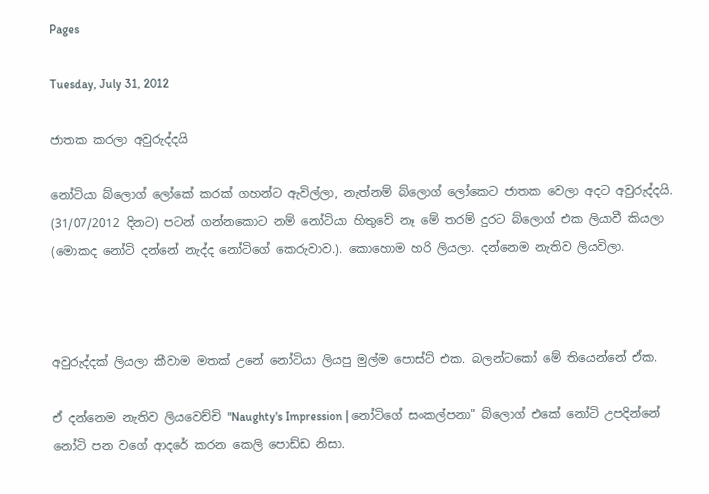Pages

Tuesday, July 31, 2012

ජාතක කරලා අවුරුද්දයි

නෝටියා බ්ලොග් ලෝකේ කරක් ගහන්ට ඇවිල්ලා, නැත්නම් බ්ලොග් ලෝකෙට ජාතක වෙලා අදට අවුරුද්දයි. (31/07/2012 දිනට) පටන් ගන්නකොට නම් නෝටියා හිතුවේ නෑ මේ තරම් දුරට බ්ලොග් එක ලියාවී කියලා (මොකද නෝටි දන්නේ නැද්ද නෝටිගේ කෙරුවාව.). කොහොම හරි ලියලා. දන්නෙම නැතිව ලියවිලා.



අවුරුද්දක් ලියලා කීවාම මතක් උනේ නෝටියා ලියපු මුල්ම පොස්ට් එක. බලන්ටකෝ මේ තියෙන්නේ ඒක.

ඒ දන්නෙම නැතිව ලියවෙච්චි "Naughty's Impression | නෝටිගේ සංකල්පනා" බ්ලොග් එකේ නෝටි උපදින්නේ නෝටි පන වගේ ආදරේ කරන කෙලි පොඩ්ඩ නිසා.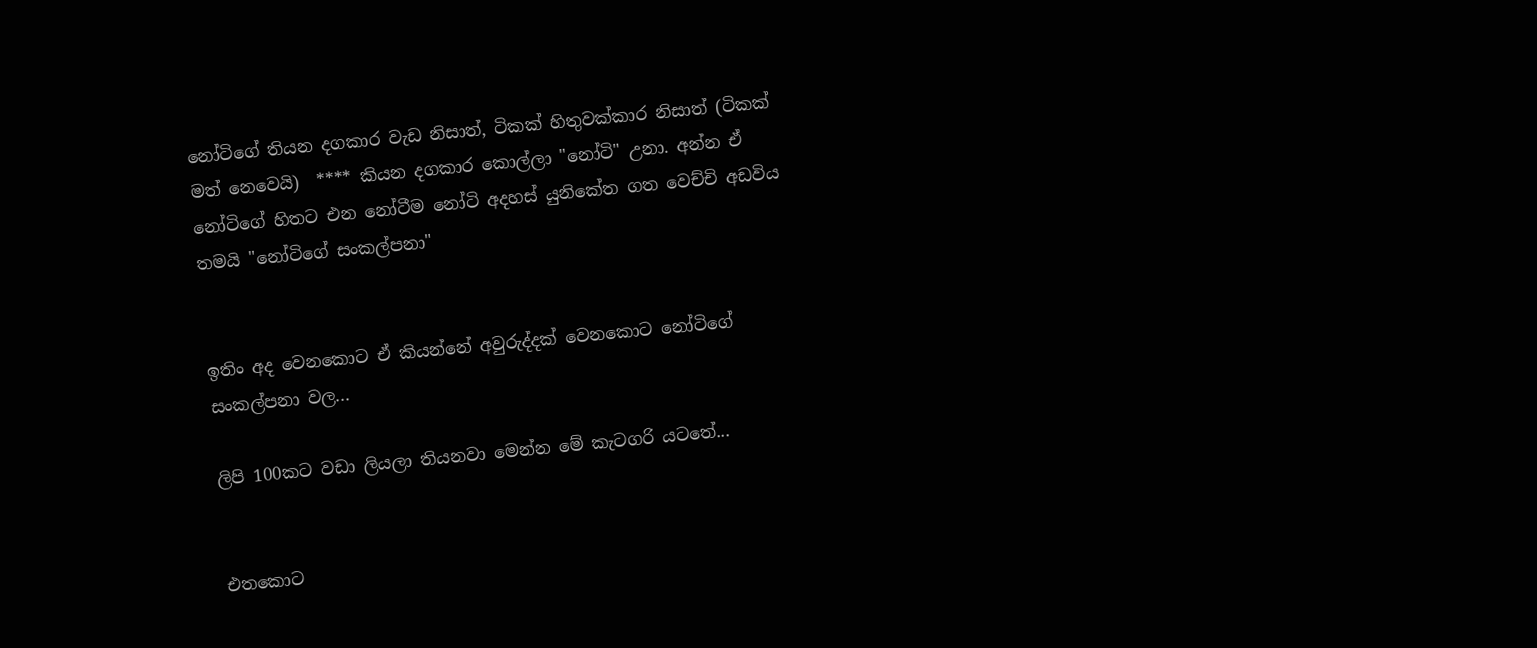නෝටිගේ තියන දගකාර වැඩ නිසාත්, ටිකක් හිතුවක්කාර නිසාත් (ටිකක් මත් නෙවෙයි)  **** කියන දගකාර කොල්ලා "නෝටි" උනා. අන්න ඒ නෝටිගේ හිතට එන නෝටීම නෝටි අදහස් යුනිකේත ගත වෙච්චි අඩවිය තමයි "නෝටිගේ සංකල්පනා"


ඉතිං අද වෙනකොට ඒ කියන්නේ අවුරුද්දක් වෙනකොට නෝටිගේ සංකල්පනා වල...

ලිපි 100කට වඩා ලියලා තියනවා මෙන්න මේ කැටගරි යටතේ...


එතකොට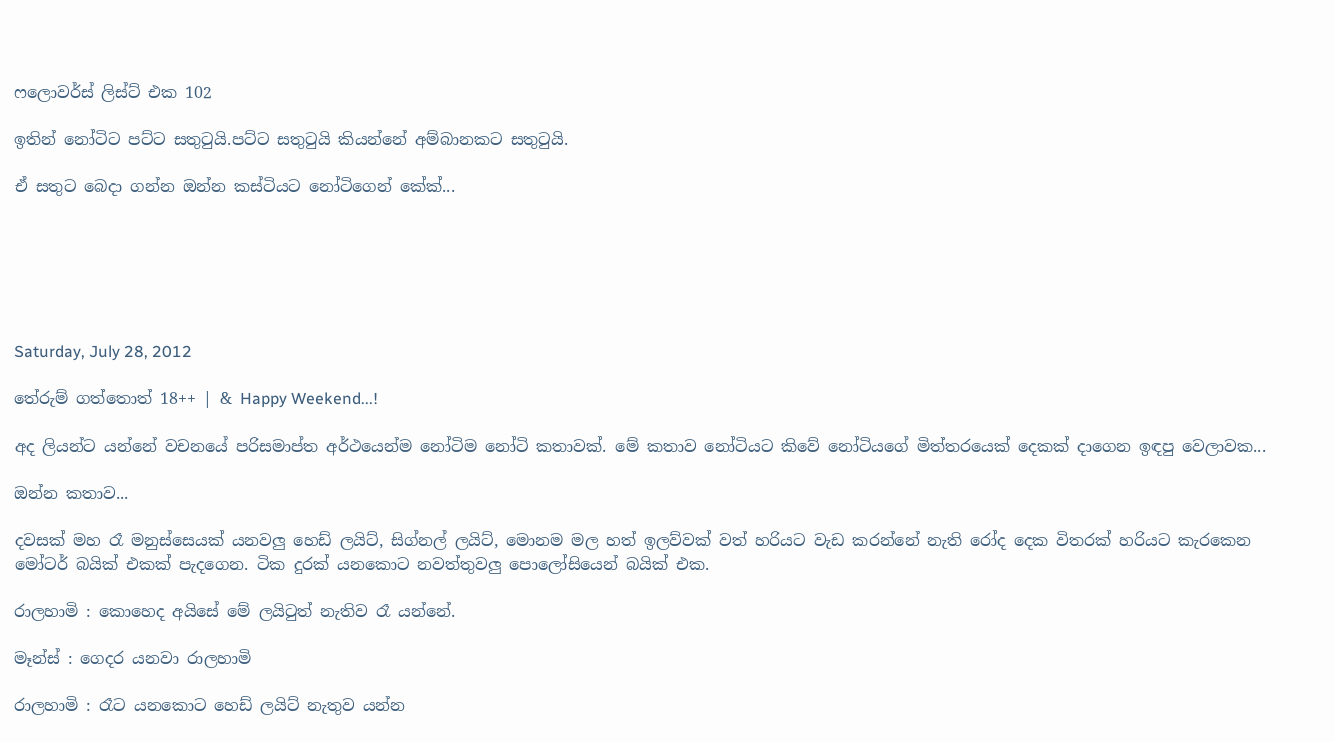ෆලොවර්ස් ලිස්ට් එක 102

ඉතින් නෝටිට පට්ට සතුටුයි.පට්ට සතුටුයි කියන්නේ අම්බානකට සතුටුයි.

ඒ සතුට බෙදා ගන්න ඔන්න කස්ටියට නෝටිගෙන් කේක්...






Saturday, July 28, 2012

තේරුම් ගත්තොත් 18++ | & Happy Weekend...!

අද ලියන්ට යන්නේ වචනයේ පරිසමාප්ත අර්ථයෙන්ම නෝටිම නෝටි කතාවක්. මේ කතාව නෝටියට කිවේ නෝටියගේ මිත්තරයෙක් දෙකක් දාගෙන ඉඳපු වෙලාවක...

ඔන්න කතාව...

දවසක් මහ රෑ මනුස්සෙයක් යනවලු හෙඩ් ලයිට්, සිග්නල් ලයිට්, මොනම මල හත් ඉලව්වක් වත් හරියට වැඩ කරන්නේ නැති රෝද දෙක විතරක් හරියට කැරකෙන  මෝටර් බයික් එකක් පැදගෙන. ටික දුරක් යනකොට නවත්තුවලු පොලෝසියෙන් බයික් එක.

රාලහාමි : කොහෙද අයිසේ මේ ලයිටුත් නැතිව රෑ යන්නේ.

මෑන්ස් : ගෙදර යනවා රාලහාමි

රාලහාමි : රෑට යනකොට හෙඩ් ලයිට් නැතුව යන්න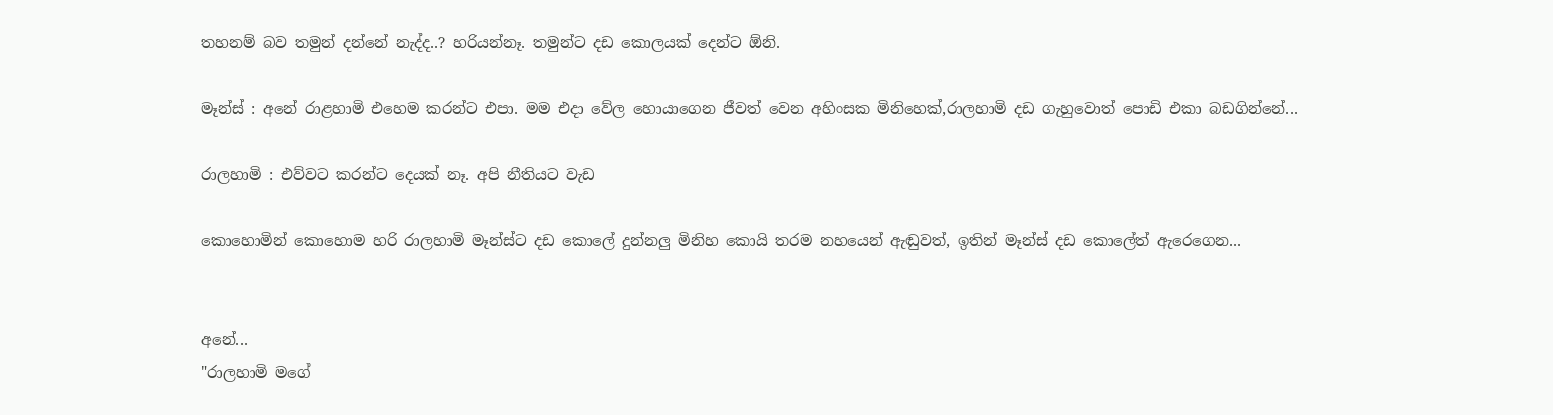තහනම් බව තමුන් දන්නේ නැද්ද..? හරියන්නෑ. තමුන්ට දඩ කොලයක් දෙන්ට ඕනි.

මෑන්ස් : අනේ රාළහාමි එහෙම කරන්ට එපා. මම එදා වේල හොයාගෙන ජීවත් වෙන අහිංසක මිනිහෙක්,රාලහාමි දඩ ගැහුවොත් පොඩි එකා බඩගින්නේ...

රාලහාමි : එව්වට කරන්ට දෙයක් නෑ. අපි නීතියට වැඩ

කොහොමින් කොහොම හරි රාලහාමි මෑන්ස්ට දඩ කොලේ දුන්නලු මිනිහ කොයි තරම නහයෙන් ඇඬුවත්, ඉතින් මෑන්ස් දඩ කොලේත් ඇරෙගෙන...


අනේ...
"රාලහාමි මගේ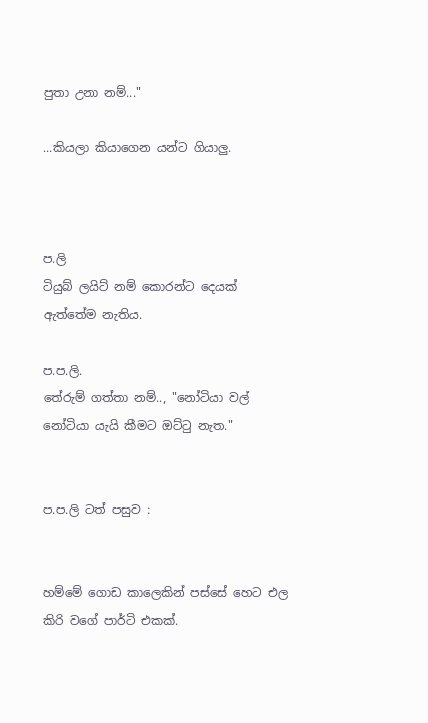පුතා උනා නම්..."

...කියලා කියාගෙන යන්ට ගියාලු.



ප.ලි
ටියුබ් ලයිට් නම් කොරන්ට දෙයක් ඇත්තේම නැතිය.

ප.ප.ලි.
තේරුම් ගත්තා නම්.., "නෝටියා වල් නෝටියා යැයි කීමට ඔට්ටු නැත."


ප.ප.ලි ටත් පසුව :


හම්මේ ගොඩ කාලෙකින් පස්සේ හෙට එල කිරි වගේ පාර්ටි එකක්.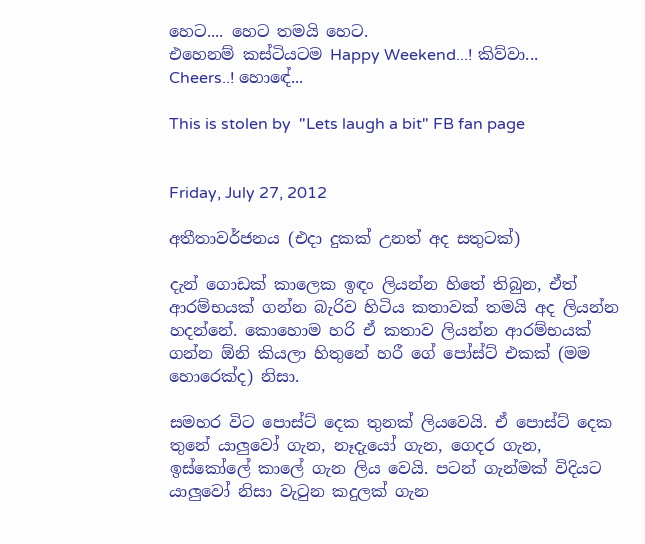හෙට.... හෙට තමයි හෙට.
එහෙනම් කස්ටියටම Happy Weekend...! කිව්වා...
Cheers..! හොඳේ...

This is stolen by  "Lets laugh a bit" FB fan page


Friday, July 27, 2012

අතීතාවර්ජනය (එදා දුකක් උනත් අද සතුටක්)

දැන් ගොඩක් කාලෙක ඉඳං ලියන්න හිතේ තිබුන, ඒත් ආරම්භයක් ගන්න බැරිව හිටිය කතාවක් තමයි අද ලියන්න හදන්නේ. කොහොම හරි ඒ කතාව ලියන්න ආරම්භයක් ගන්න ඕනි කියලා හිතුනේ හරී ගේ පෝස්ට් එකක් (මම හොරෙක්ද) නිසා.

සමහර විට පොස්ට් දෙක තුනක් ලියවෙයි. ඒ පොස්ට් දෙක තුනේ යාලුවෝ ගැන, නෑදැයෝ ගැන, ගෙදර ගැන, ඉස්කෝලේ කාලේ ගැන ලිය වෙයි. පටන් ගැන්මක් විදියට යාලුවෝ නිසා වැටුන කදුලක් ගැන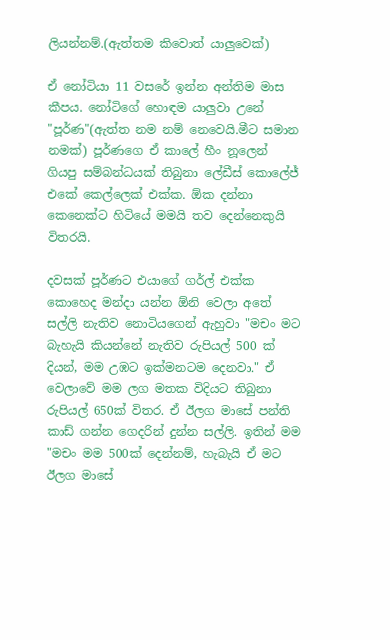ලියන්නම්.(ඇත්තම කිවොත් යාලුවෙක්)

ඒ නෝටියා 11 වසරේ ඉන්න අන්තිම මාස කීපය. නෝටිගේ හොඳම යාලුවා උනේ "පූර්ණ"(ඇත්ත නම නම් නෙවෙයි.මීට සමාන නමක්) පූර්ණගෙ ඒ කාලේ හීං නූලෙන් ගියපු සම්බන්ධයක් තිබුනා ලේඩීස් කොලේජ් එකේ කෙල්ලෙක් එක්ක. ඕක දන්නා කෙනෙක්ට හිටියේ මමයි තව දෙන්නෙකුයි විතරයි.

දවසක් පූර්ණට එයාගේ ගර්ල් එක්ක කොහෙද මන්දා යන්න ඕනි වෙලා අතේ සල්ලි නැතිව නොටියගෙන් ඇහුවා "මචං මට බැහැයි කියන්නේ නැතිව රුපියල් 500 ක් දියන්, මම උඹට ඉක්මනටම දෙනවා." ඒ වෙලාවේ මම ලග මතක විදියට තිබුනා රුපියල් 650ක් විතර. ඒ ඊලග මාසේ පන්ති කාඩ් ගන්න ගෙදරින් දුන්න සල්ලි. ඉතින් මම "මචං මම 500ක් දෙන්නම්, හැබැයි ඒ මට ඊලග මාසේ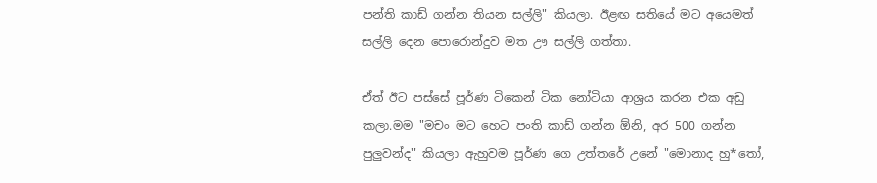පන්ති කාඩ් ගන්න තියන සල්ලි" කියලා. ඊළඟ සතියේ මට අයෙමත් සල්ලි දෙන පොරොන්දුව මත ඌ සල්ලි ගත්තා.

ඒත් ඊට පස්සේ පූර්ණ ටිකෙන් ටික නෝටියා ආශ්‍රය කරන එක අඩු කලා.මම "මචං මට හෙට පංති කාඩ් ගන්න ඕනි, අර 500 ගන්න පුලුවන්ද" කියලා ඇහුවම පූර්ණ ගෙ උත්තරේ උනේ "මොනාද හු*තෝ,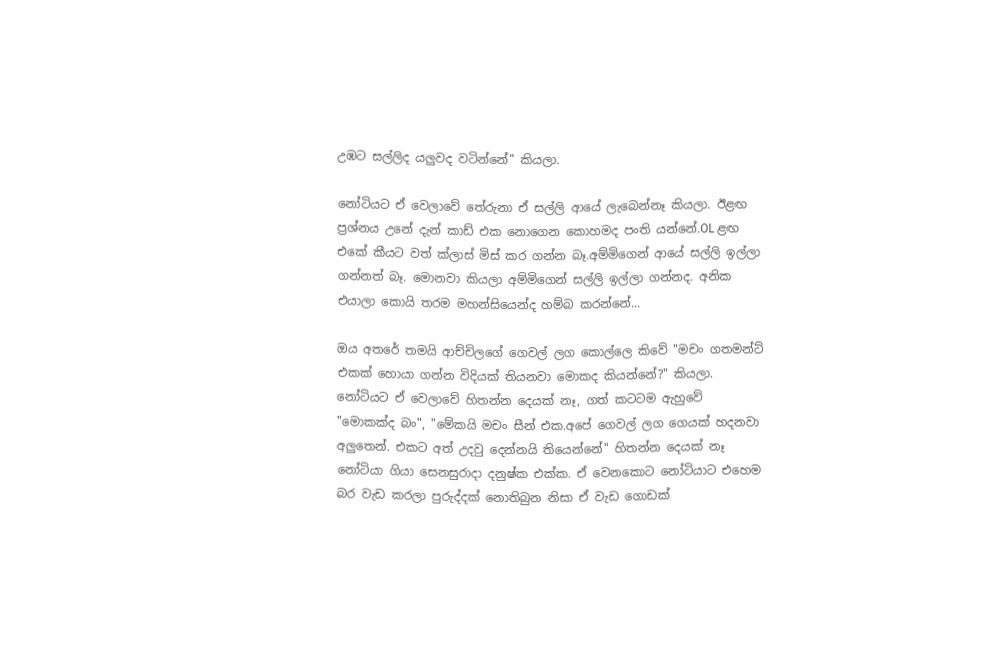උඹට සල්ලිද යලුවද වටින්නේ" කියලා.

නෝටියට ඒ වෙලාවේ තේරුනා ඒ සල්ලි ආයේ ලැබෙන්නෑ කියලා. ඊළඟ ප්‍රශ්නය උනේ දැන් කාඩ් එක නොගෙන කොහමද පංති යන්නේ.OL ළඟ එකේ කීයට වත් ක්ලාස් මිස් කර ගන්න බෑ.අම්මිගෙන් ආයේ සල්ලි ඉල්ලා ගන්නත් බෑ. මොනවා කියලා අම්මිගෙන් සල්ලි ඉල්ලා ගන්නද. අනික එයාලා කොයි තරම මහන්සියෙන්ද හම්බ කරන්නේ...

ඔය අතරේ තමයි ආච්චිලගේ ගෙවල් ලග කොල්ලෙ කිවේ "මචං ගතමන්ට් එකක් හොයා ගන්න විදියක් තියනවා මොකද කියන්නේ?" කියලා. නෝටියට ඒ වෙලාවේ හිතන්න දෙයක් නෑ, ගත් කටටම ඇහුවේ "මොකක්ද බං", "මේකයි මචං සීන් එක.අපේ ගෙවල් ලග ගෙයක් හදනවා අලුතෙන්. එකට අත් උදවු දෙන්නයි තියෙන්නේ" හිතන්න දෙයක් නෑ නෝටියා ගියා සෙනසුරාදා දනුෂ්ක එක්ක. ඒ වෙනකොට නෝටියාට එහෙම බර වැඩ කරලා පුරුද්දක් නොතිබුන නිසා ඒ වැඩ ගොඩක්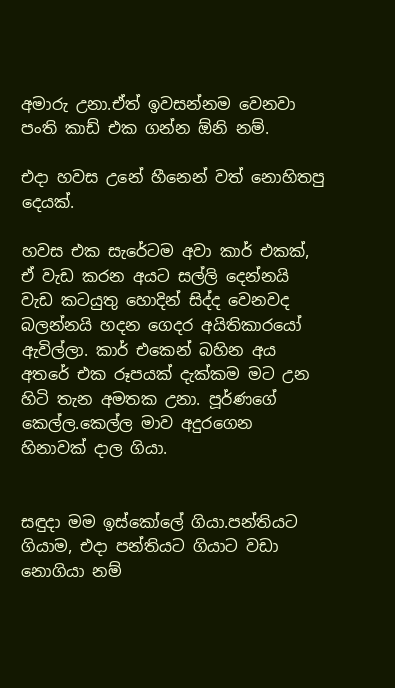අමාරු උනා.ඒත් ඉවසන්නම වෙනවා පංති කාඩ් එක ගන්න ඕනි නම්.

එදා හවස උනේ හීනෙන් වත් නොහිතපු දෙයක්.

හවස එක සැරේටම අවා කාර් එකක්, ඒ වැඩ කරන අයට සල්ලි දෙන්නයි වැඩ කටයුතු හොදින් සිද්ද වෙනවද බලන්නයි හදන ගෙදර අයිතිකාරයෝ ඇවිල්ලා. කාර් එකෙන් බහින අය අතරේ එක රූපයක් දැක්කම මට උන හිටි තැන අමතක උනා. පූර්ණගේ කෙල්ල.කෙල්ල මාව අදුරගෙන හිනාවක්‌ දාල ගියා.


සඳුදා මම ඉස්කෝලේ ගියා.පන්තියට ගියාම, එදා පන්තියට ගියාට වඩා නොගියා නම්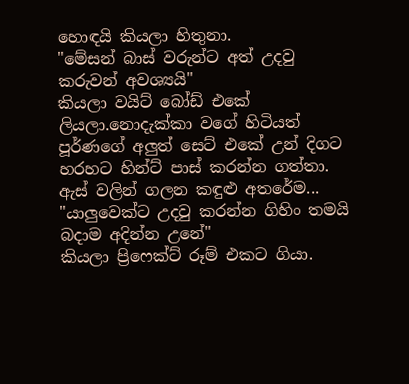හොඳයි කියලා හිතුනා.
"මේසන් බාස් වරුන්ට අත් උදවු කරුවන් අවශ්‍යයි"
කියලා වයිට් බෝඩ් එකේ ලියලා.නොදැක්කා වගේ හිටියත් පූර්ණගේ අලුත් සෙට් එකේ උන් දිගට හරහට හින්ට් පාස් කරන්න ගත්තා. ඇස් වලින් ගලන කඳුළු අතරේම...
"යාලුවෙක්ට උදවු කරන්න ගිහිං තමයි බදාම අදින්න උනේ"
කියලා ප්‍රිෆෙක්ට් රූම් එකට ගියා.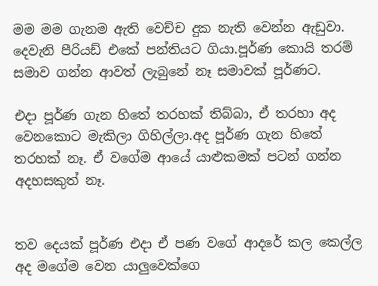මම මම ගැනම ඇති වෙච්ච දුක නැති වෙන්න ඇඩුවා. දෙවැනි පීරියඩ් එකේ පන්තියට ගියා.පූර්ණ කොයි තරම් සමාව ගන්න ආවත් ලැබුනේ නෑ සමාවක් පූර්ණට.

එදා පූර්ණ ගැන හිතේ තරහක් තිබ්බා, ඒ තරහා අද වෙනකොට මැකිලා ගිහිල්ලා.අද පූර්ණ ගැන හිතේ තරහක් නෑ. ඒ වගේම ආයේ යාළුකමක් පටන් ගන්න අදහසකුත් නෑ.


තව දෙයක් පූර්ණ එදා ඒ පණ වගේ ආදරේ කල කෙල්ල අද මගේම වෙන යාලුවෙක්ගෙ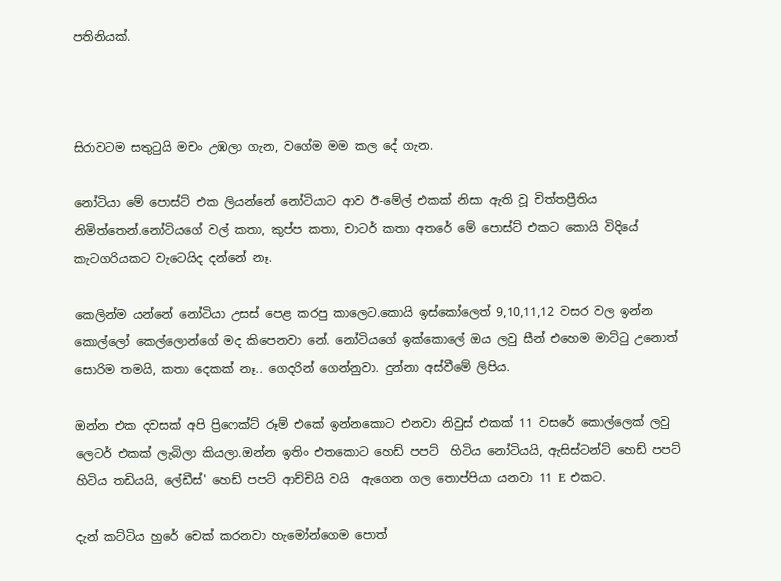පතිනියක්.



සිරාවටම සතුටුයි මචං උඹලා ගැන, වගේම මම කල දේ ගැන.

නෝටියා මේ පොස්ට් එක ලියන්නේ නෝටියාට ආව ඊ-මේල් එකක් නිසා ඇති වූ චිත්තප්‍රීතිය නිමිත්තෙන්.නෝටියගේ වල් කතා, කුප්ප කතා, චාටර් කතා අතරේ මේ පොස්ට් එකට කොයි විදියේ කැටගරියකට වැටෙයිද දන්නේ නෑ.

කෙලින්ම යන්නේ නෝටියා උසස් පෙළ කරපු කාලෙට.කොයි ඉස්කෝලෙත් 9,10,11,12 වසර වල ඉන්න කොල්ලෝ කෙල්ලොන්ගේ මද කිපෙනවා නේ. නෝටියගේ ඉක්කොලේ ඔය ලවු සීන් එහෙම මාට්ටු උනොත් සොරිම තමයි, කතා දෙකක් නෑ.. ගෙදරින් ගෙන්නුවා. දුන්නා අස්වීමේ ලිපිය.

ඔන්න එක දවසක් අපි ප්‍රිෆෙක්ට් රූම් එකේ ඉන්නකොට එනවා නිවුස් එකක් 11 වසරේ කොල්ලෙක් ලවු ලෙටර් එකක් ලැබිලා කියලා.ඔන්න ඉතිං එතකොට හෙඩ් පපට්  හිටිය නෝටියයි, ඇසිස්ටන්ට් හෙඩ් පපට් හිටිය තඩියයි, ලේඩීස්' හෙඩ් පපට් ආච්චියි වයි  ඇගෙන ගල තොප්පියා යනවා 11 E එකට.

දැන් කට්ටිය හුරේ චෙක් කරනවා හැමෝන්ගෙම පොත්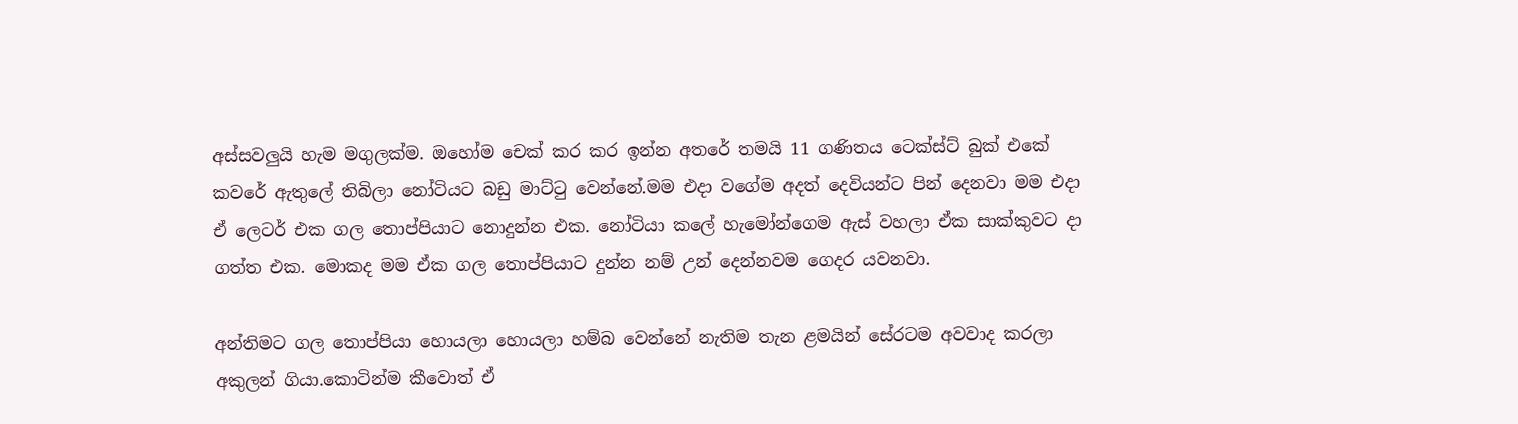අස්සවලුයි හැම මගුලක්ම. ඔහෝම චෙක් කර කර ඉන්න අතරේ තමයි 11 ගණිතය ටෙක්ස්ට් බුක් එකේ කවරේ ඇතුලේ තිබිලා නෝටියට බඩු මාට්ටු වෙන්නේ.මම එදා වගේම අදත් දෙවියන්ට පින් දෙනවා මම එදා ඒ ලෙටර් එක ගල තොප්පියාට නොදුන්න එක. නෝටියා කලේ හැමෝන්ගෙම ඇස් වහලා ඒක සාක්කුවට දා ගත්ත එක. මොකද මම ඒක ගල තොප්පියාට දුන්න නම් උන් දෙන්නවම ගෙදර යවනවා.

අන්තිමට ගල තොප්පියා හොයලා හොයලා හම්බ වෙන්නේ නැතිම තැන ළමයින් සේරටම අවවාද කරලා අකුලන් ගියා.කොටින්ම කීවොත් ඒ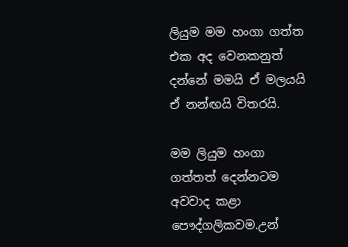ලියුම මම හංගා ගත්ත එක අද වෙනකනුත් දන්නේ මමයි ඒ මලයයි ඒ නන්ඟයි විතරයි.

මම ලියුම හංගා ගත්තත් දෙන්නටම අවවාද කළා පෞද්ගලිකවම.උන්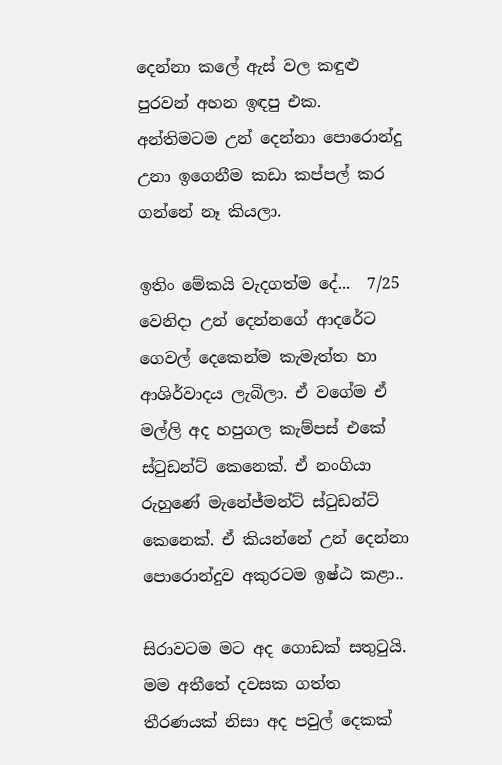දෙන්නා කලේ ඇස් වල කඳුළු පුරවන් අහන ඉඳපු එක. අන්තිමටම උන් දෙන්නා පොරොන්දු උනා ඉගෙනීම කඩා කප්පල් කර ගන්නේ නෑ කියලා.

ඉතිං මේකයි වැදගත්ම දේ...  7/25 වෙනිදා උන් දෙන්නගේ ආදරේට ගෙවල් දෙකෙන්ම කැමැත්ත හා ආශිර්වාදය ලැබිලා. ඒ වගේම ඒ මල්ලි අද හපුගල කැම්පස් එකේ ස්ටුඩන්ට් කෙනෙක්. ඒ නංගියා රුහුණේ මැනේජ්මන්ට් ස්ටුඩන්ට් කෙනෙක්. ඒ කියන්නේ උන් දෙන්නා පොරොන්දුව අකුරටම ඉෂ්ඨ කළා..

සිරාවටම මට අද ගොඩක් සතුටුයි. මම අතීතේ දවසක ගත්ත තීරණයක් නිසා අද පවුල් දෙකක්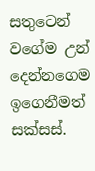සතුටෙන් වගේම උන් දෙන්නගෙම ඉගෙනීමත් සක්සස්.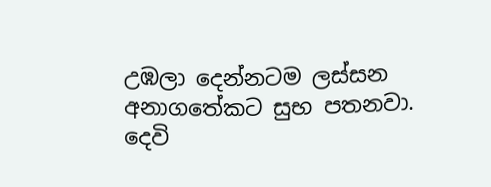උඹලා දෙන්නටම ලස්සන අනාගතේකට සුභ පතනවා.
දෙවි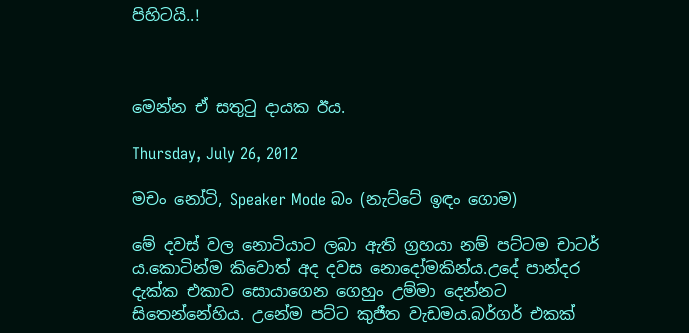පිහිටයි..!



මෙන්න ඒ සතුටු දායක ඊය.

Thursday, July 26, 2012

මචං නෝටි, Speaker Mode බං (නැට්ටේ ඉඳං ගොම)

මේ දවස් වල නොටියාට ලබා ඇති ග්‍රහයා නම් පට්ටම චාටර් ය.කොටින්ම කිවොත් අද දවස නොදෝමකින්ය.උදේ පාන්දර දැක්ක එකාව සොයාගෙන ගෙහුං උම්මා දෙන්නට සිතෙන්නේහිය. උනේම පට්ට කුජීත වැඩමය.බර්ගර් එකක්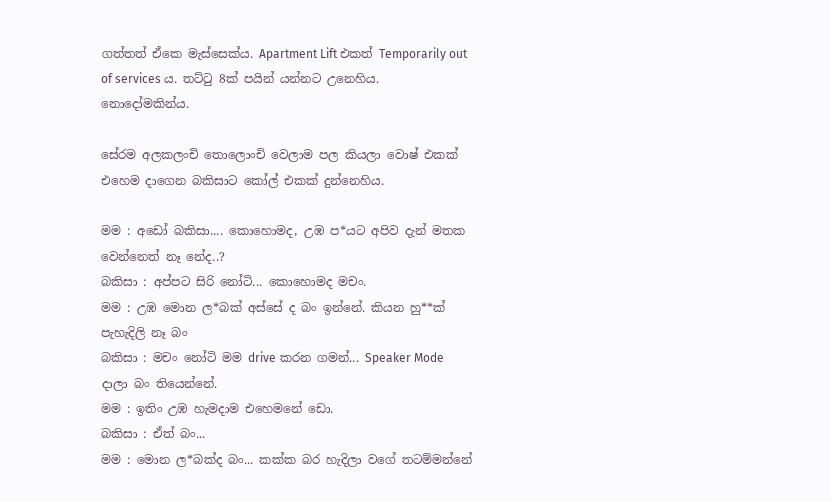ගත්තත් ඒකෙ මැස්සෙක්ය. Apartment Lift එකත් Temporarily out of services ය. තට්ටු 8ක් පයින් යන්නට උනෙහිය. නොදෝමකින්ය.

සේරම අලකලංචි තොලොංචි වෙලාම පල කියලා වොෂ් එකක් එහෙම දාගෙන බකිසාට කෝල් එකක් දුන්නෙහිය.

මම : අඩෝ බකිසා.... කොහොමද, උඹ ප*යට අපිව දැන් මතක වෙන්නෙත් නෑ නේද..?
බකිසා : අප්පට සිරි නෝටි... කොහොමද මචං.
මම : උඹ මොන ල*බක් අස්සේ ද බං ඉන්නේ. කියන හු**ක් පැහැදිලි නෑ බං
බකිසා : මචං නෝටි මම drive කරන ගමන්... Speaker Mode දාලා බං තියෙන්නේ.
මම : ඉතිං උඹ හැමදාම එහෙමනේ ඩො.
බකිසා : ඒත් බං...
මම : මොන ල*බක්ද බං... කක්ක බර හැදිලා වගේ තටම්මන්නේ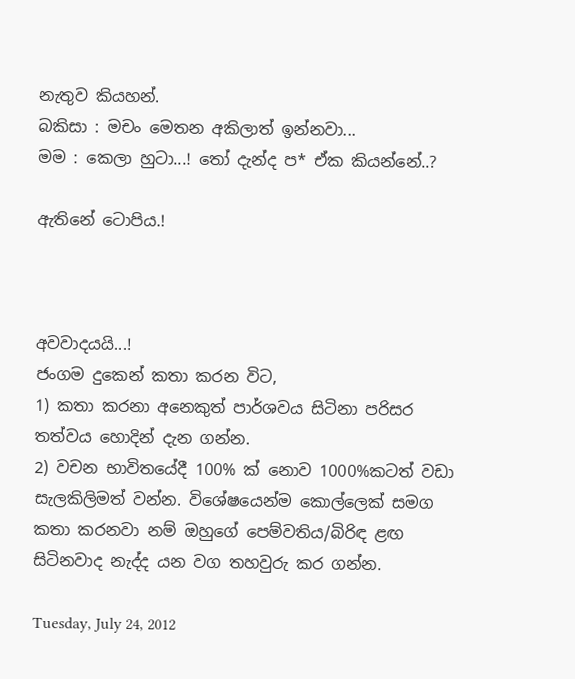නැතුව කියහන්.
බකිසා : මචං මෙතන අකිලාත් ඉන්නවා...
මම : කෙලා හුටා...! තෝ දැන්ද ප* ඒක කියන්නේ..?

ඇතිනේ ටොපිය.!



අවවාදයයි...!
ජංගම දුකෙන් කතා කරන විට,
1) කතා කරනා අනෙකුත් පාර්ශවය සිටිනා පරිසර තත්වය හොදින් දැන ගන්න.
2) වචන භාවිතයේදී 100% ක් නොව 1000%කටත් වඩා සැලකිලිමත් වන්න. විශේෂයෙන්ම කොල්ලෙක් සමග කතා කරනවා නම් ඔහුගේ පෙම්වතිය/බිරිඳ ළඟ සිටිනවාද නැද්ද යන වග තහවුරු කර ගන්න.

Tuesday, July 24, 2012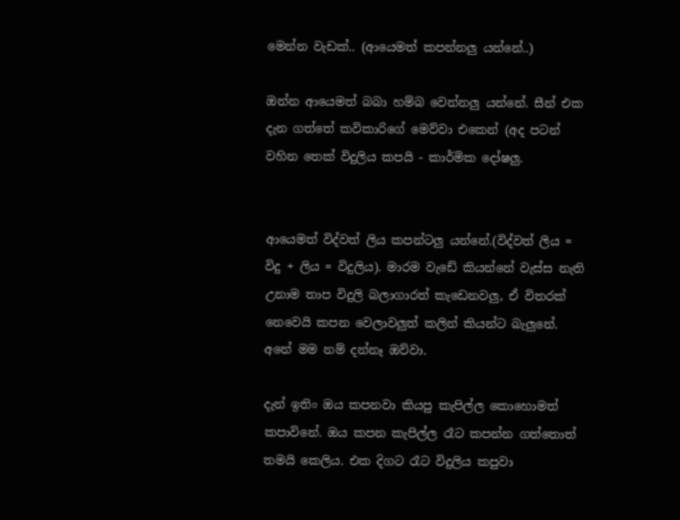මෙන්න වැඩක්.. (ආයෙමත් කපන්නලු යන්නේ..)

ඔන්න ආයෙමත් බබා හම්බ වෙන්නලු යන්නේ. සීන් එක දැන ගත්තේ කවිකාරිගේ මෙව්වා එකෙන් (අද පටන් වහින තෙක් විදුලිය කපයි - කාර්මික දෝෂලු.


ආයෙමත් විද්වත් ලිය කපන්ටලු යන්නේ.(විද්වත් ලිය = විදු + ලිය = විදුලිය). මාරම වැඩේ කියන්නේ වැස්ස නැති උනාම තාප විදුලි බලාගාරත් කැඩෙනවලු, ඒ විතරක් නෙවෙයි කපන වෙලාවලුත් කලින් කියන්ට බැලුනේ. අනේ මම නම් දන්නෑ ඔව්වා.

දැන් ඉතිං ඔය කපනවා කියපු කැපිල්ල කොහොමත් කපාවිනේ. ඔය කපන කැපිල්ල රෑට කපන්න ගත්තොත් තමයි කෙලිය. එක දිගට රෑට විදුලිය කපුවා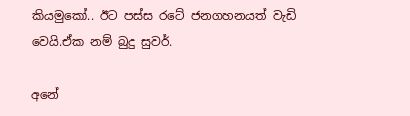කියමුකෝ.. ඊට පස්ස රටේ ජනගහනයත් වැඩි වෙයි.ඒක නම් බුදු සුවර්.

අනේ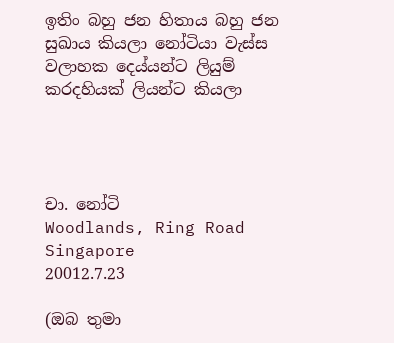ඉතිං බහු ජන හිතාය බහු ජන සුඛාය කියලා නෝටියා වැස්ස වලාහක දෙය්යන්ට ලියුම් කරදහියක් ලියන්ට කියලා




චා. නෝටි
Woodlands, Ring Road
Singapore
20012.7.23

(ඔබ තුමා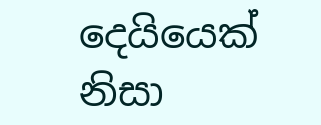දෙයියෙක් නිසා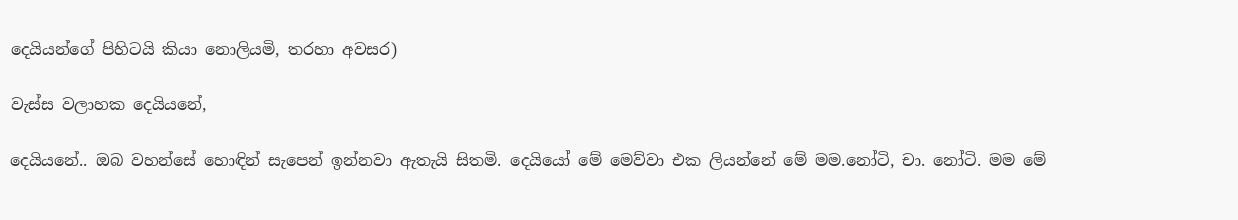දෙයියන්ගේ පිහිටයි කියා නොලියමි, තරහා අවසර)

වැස්ස වලාහක දෙයියනේ,

දෙයියනේ.. ඔබ වහන්සේ හොඳින් සැපෙන් ඉන්නවා ඇතැයි සිතමි. දෙයියෝ මේ මෙව්වා එක ලියන්නේ මේ මම.නෝටි, චා. නෝටි. මම මේ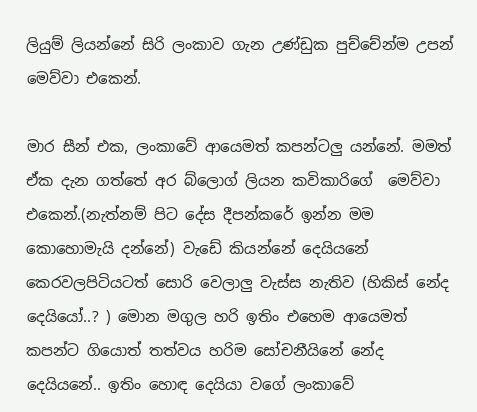ලියුම් ලියන්නේ සිරි ලංකාව ගැන උණ්ඩුක පුච්චේන්ම උපන් මෙව්වා එකෙන්.

මාර සීන් එක, ලංකාවේ ආයෙමත් කපන්ටලු යන්නේ. මමත් ඒක දැන ගත්තේ අර බ්ලොග් ලියන කවිකාරිගේ  මෙව්වා එකෙන්.(නැත්නම් පිට දේස දීපන්කරේ ඉන්න මම කොහොමැයි දන්නේ) වැඩේ කියන්නේ දෙයියනේ කෙරවලපිටියටත් සොරි වෙලාලු වැස්ස නැතිව (හිකිස්‌ නේද දෙයියෝ..? ) මොන මගුල හරි ඉතිං එහෙම ආයෙමත් කපන්ට ගියොත් තත්වය හරිම සෝචනීයිනේ නේද දෙයියනේ.. ඉතිං හොඳ දෙයියා වගේ ලංකාවේ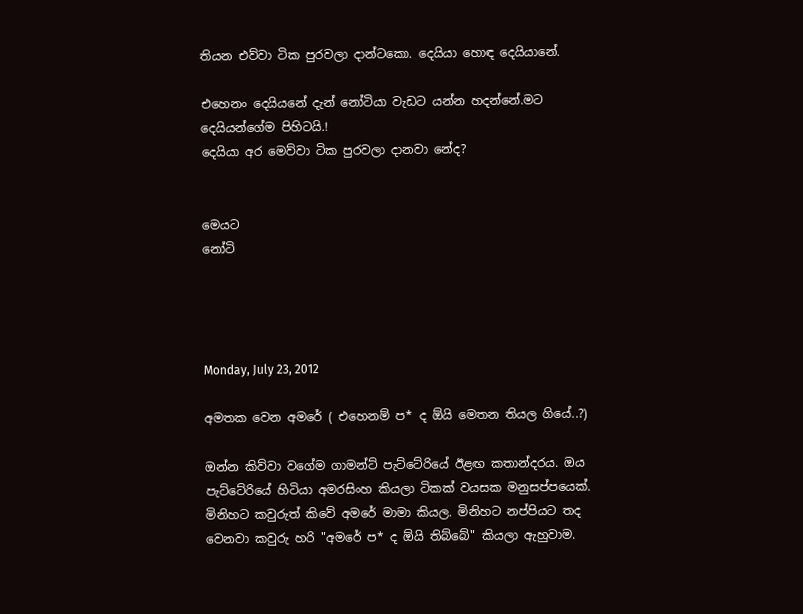තියන එව්වා ටික පුරවලා දාන්ටකො. දෙයියා හොඳ දෙයියානේ.

එහෙනං දෙයියනේ දැන් නෝටියා වැඩට යන්න හදන්නේ.මට දෙයියන්ගේම පිහිටයි.!
දෙයියා අර මෙව්වා ටික පුරවලා දානවා නේද?


මෙයට
නෝටි




Monday, July 23, 2012

අමතක වෙන අමරේ ( එහෙනම් ප* ද ඕයි මෙතන තියල ගියේ..?)

ඔන්න කිව්වා වගේම ගාමන්ට් පැට්ටේරියේ ඊළඟ කතාන්දරය. ඔය පැට්ටේරියේ හිටියා අමරසිංහ කියලා ටිකක් වයසක මනුසප්පයෙක්. මිනිහට කවුරුත් කිවේ අමරේ මාමා කියල. මිනිහට නප්පියට තද වෙනවා කවුරු හරි "අමරේ ප* ද ඕයි තිබ්බේ" කියලා ඇහුවාම.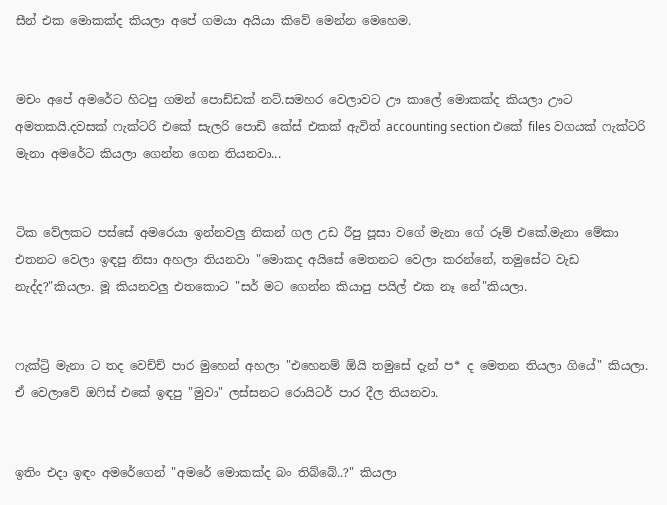සීන් එක මොකක්ද කියලා අපේ ගමයා අයියා කිවේ මෙන්න මෙහෙම.


මචං අපේ අමරේට හිටපු ගමන් පොඩ්ඩක් නට්.සමහර වෙලාවට ඌ කාලේ මොකක්ද කියලා ඌට අමතකයි.දවසක් ෆැක්ටරි එකේ සැලරි පොඩි කේස් එකක් ඇවිත් accounting section එකේ files වගයක් ෆැක්ටරි මැනා අමරේට කියලා ගෙන්න ගෙන තියනවා...


ටික වේලකට පස්සේ අමරෙයා ඉන්නවලු නිකන් ගල උඩ රීපු පූසා වගේ මැනා ගේ රූම් එකේ.මැනා මේකා එතනට වෙලා ඉඳපු නිසා අහලා තියනවා "මොකද අයිසේ මෙතනට වෙලා කරන්නේ, තමුසේට වැඩ නැද්ද?"කියලා. මූ කියනවලු එතකොට "සර් මට ගෙන්න කියාපු පයිල් එක නෑ නේ"කියලා.


ෆැක්ට්‍රි මැනා ට තද වෙච්ච් පාර මුහෙන් අහලා "එහෙනම් ඕයි තමුසේ දැන් ප* ද මෙතන තියලා ගියේ" කියලා. ඒ වෙලාවේ ඔෆිස් එකේ ඉඳපු "මුවා" ලස්සනට රොයිටර් පාර දීල තියනවා.


ඉතිං එදා ඉඳං අමරේගෙන් "අමරේ මොකක්ද බං තිබ්බේ..?" කියලා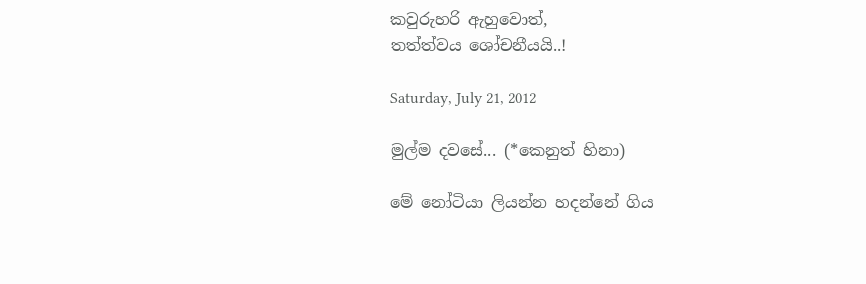කවුරුහරි ඇහුවොත්,
තත්ත්වය ශෝචනීයයි..!

Saturday, July 21, 2012

මුල්ම දවසේ... (*කෙනුත් හිනා)

මේ නෝටියා ලියන්න හදන්නේ ගිය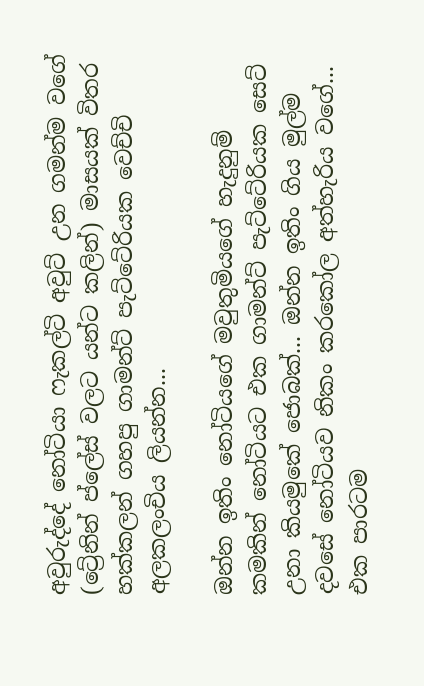අවුරුද්දේ නෝටියා ෆැකල්ටි අවුට් උන ගමන්ම වගේ (ට්‍රේනින් ප්ලේස් වලට යන්ට කලින්) මාසයක් විතර හක්කලන් ගහපු ගාමන්ට් පැට්ටේරියක වෙච්චි අලකලංචිය ලියන්න...

ඔන්න ඉතිං නෝටියගේ මවුතුමියගේ හැදුනුම් කමකින් නෝටියට එක ගාමන්ට් පැට්ටේරියක සෙට් උනා කියමුකේ ජොබක්... ඔන්න ඉතිං ගිය මුල්ම දවසේ නෝටියව නිකං කරකෝල අත්හැරිය වගේ... එක පාරටම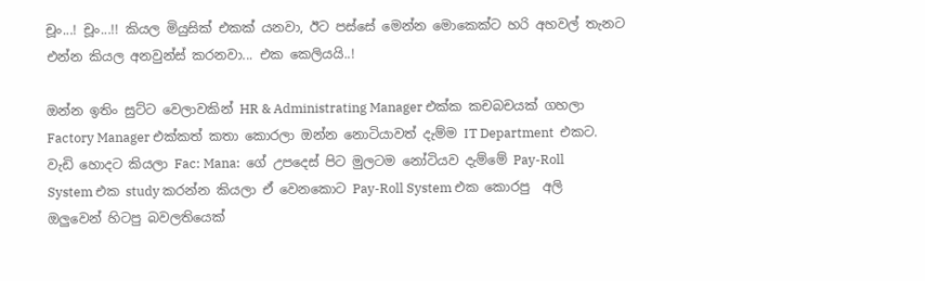චූං...! චූං...!! කියල මියුසික් එකක් යනවා, ඊට පස්සේ මෙන්න මොකෙක්ට හරි අහවල් තැනට එන්න කියල අනවුන්ස් කරනවා... එක කෙලියයි..!

ඔන්න ඉතිං සුට්ට වෙලාවකින් HR & Administrating Manager එක්ක කචබචයක් ගහලා Factory Manager එක්කත් කතා කොරලා ඔන්න නොටියාවත් දැම්ම IT Department  එකට. වැඩි හොදට කියලා Fac: Mana:  ගේ උපදෙස් පිට මුලටම නෝටියව දැම්මේ Pay-Roll  System එක study කරන්න කියලා ඒ වෙනකොට Pay-Roll System එක කොරපු  අලි ඔලුවෙන් හිටපු බවලතියෙක්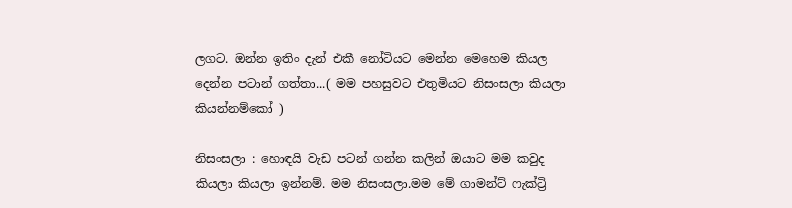ලගට. ඔන්න ඉතිං දැන් එකී නෝටියට මෙන්න මෙහෙම කියල දෙන්න පටාන් ගත්තා...( මම පහසුවට එතුමියට නිසංසලා කියලා කියන්නම්කෝ )

නිසංසලා : හොඳයි වැඩ පටන් ගන්න කලින් ඔයාට මම කවුද කියලා කියලා ඉන්නම්. මම නිසංසලා.මම මේ ගාමන්ට් ෆැක්ට්‍රි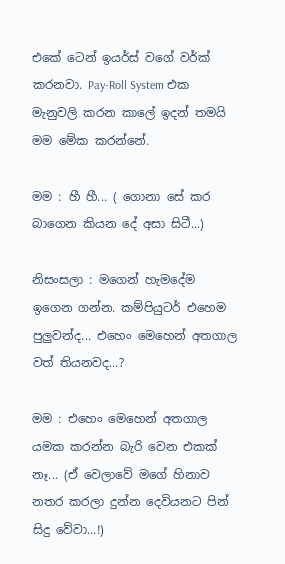එකේ ටෙන් ඉයර්ස් වගේ වර්ක් කරනවා. Pay-Roll System එක මැනුවලි කරන කාලේ ඉදන් තමයි මම මේක කරන්නේ.

මම : හී හී... ( ගොනා සේ කර බාගෙන කියන දේ අසා සිටී...)

නිසංසලා : මගෙන් හැමදේම ඉගෙන ගන්න. කම්පියුටර් එහෙම පුලුවන්ද... එහෙං මෙහෙන් අතගාල වත් තියනවද...?

මම : එහෙං මෙහෙන් අතගාල යමක කරන්න බැරි වෙන එකක් නෑ... (ඒ වෙලාවේ මගේ හිනාව නතර කරලා දුන්න දෙවියනට පින් සිදු වේවා...!)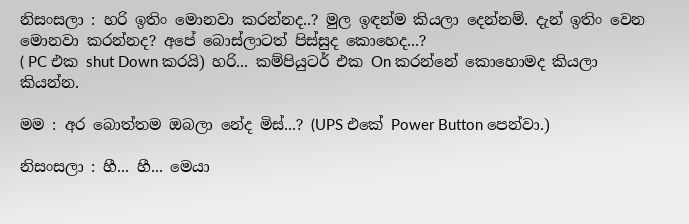නිසංසලා : හරි ඉතිං මොනවා කරන්නද..? මුල ඉඳන්ම කියලා දෙන්නම්. දැන් ඉතිං වෙන මොනවා කරන්නද? අපේ බොස්ලාටත් පිස්සුද කොහෙද...?
( PC එක shut Down කරයි) හරි... කම්පියුටර් එක On කරන්නේ කොහොමද කියලා කියන්න.

මම : අර බොත්තම ඔබලා නේද මිස්...? (UPS එකේ Power Button පෙන්වා.)

නිසංසලා : හී... හී... මෙයා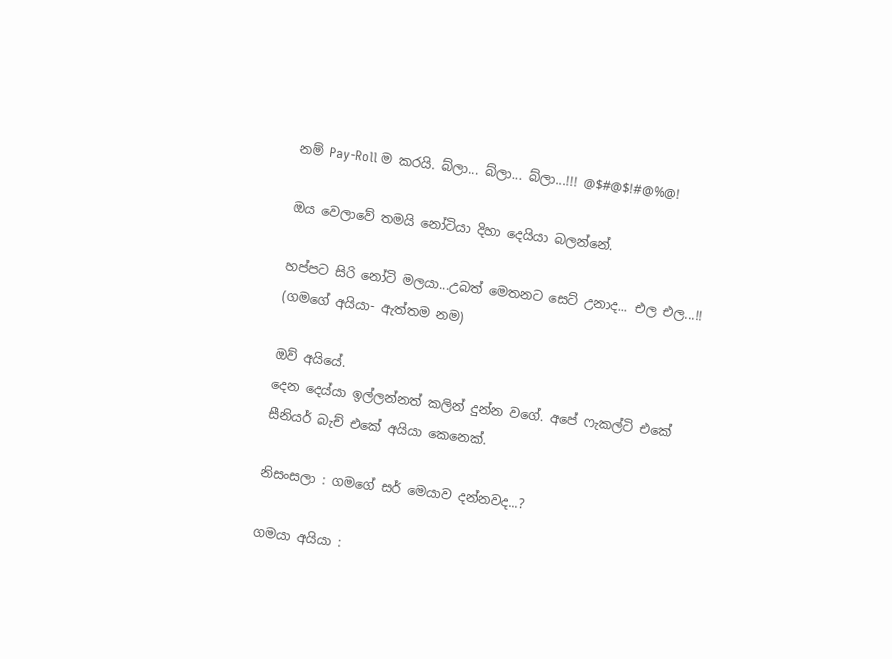නම් Pay-Roll ම කරයි. බ්ලා... බ්ලා... බ්ලා...!!! @$#@$!#@%@!

ඔය වෙලාවේ තමයි නෝටියා දිහා දෙයියා බලන්නේ.

හප්පට සිරි නෝටි මලයා...උබත් මෙතනට සෙට් උනාද... එල එල...!! (ගමගේ අයියා- ඇත්තම නම)

ඔව් අයියේ.
දෙන දෙය්යා ඉල්ලන්නත් කලින් දුන්න වගේ. අපේ ෆැකල්ටි එකේ සීනියර් බැච් එකේ අයියා කෙනෙක්.

නිසංසලා : ගමගේ සර් මෙයාව දන්නවද...?

ගමයා අයියා :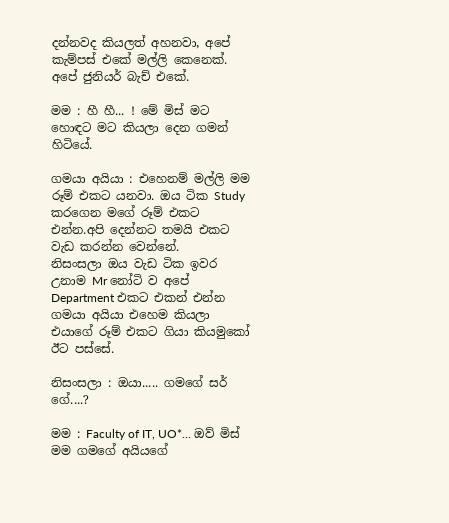දන්නවද කියලත් අහනවා, අපේ කැම්පස් එකේ මල්ලි කෙනෙක්. අපේ ජුනියර් බැච් එකේ.

මම : හී හී... ! මේ මිස් මට හොඳට මට කියලා දෙන ගමන් හිටියේ.

ගමයා අයියා : එහෙනම් මල්ලි මම රූම් එකට යනවා. ඔය ටික Study කරගෙන මගේ රූම් එකට එන්න.අපි දෙන්නට තමයි එකට වැඩ කරන්න වෙන්නේ.
නිසංසලා ඔය වැඩ ටික ඉවර උනාම Mr නෝටි ව අපේ Department එකට එකන් එන්න
ගමයා අයියා එහෙම කියලා එයාගේ රූම් එකට ගියා කියමුකෝ ඊට පස්සේ.

නිසංසලා : ඔයා..... ගමගේ සර් ගේ....?

මම : Faculty of IT, UO*... ඔව් මිස් මම ගමගේ අයියගේ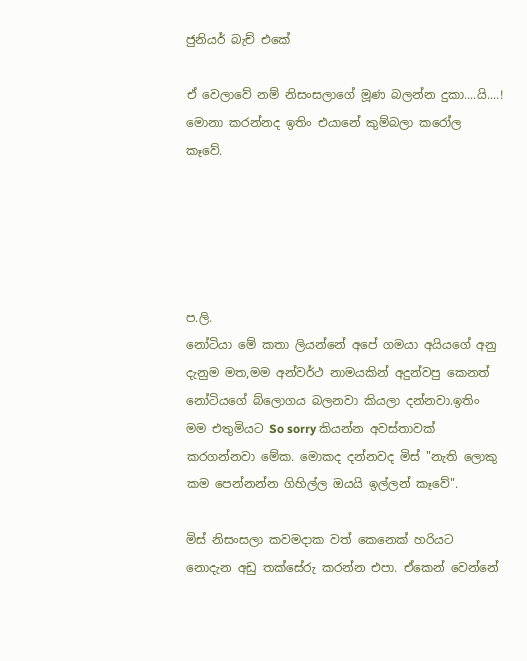ජුනියර් බැච් එකේ

ඒ වෙලාවේ නම් නිසංසලාගේ මූණ බලන්න දුකා....යි....! මොනා කරන්නද ඉතිං එයානේ කුම්බලා කරෝල කෑවේ.





ප.ලි.
නෝටියා මේ කතා ලියන්නේ අපේ ගමයා අයියගේ අනු දැනුම මත,මම අන්වර්ථ නාමයකින් අදුන්වපු කෙනත් නෝටියගේ බ්ලොගය බලනවා කියලා දන්නවා.ඉතිං මම එතුමියට So sorry කියන්න අවස්තාවක් කරගන්නවා මේක. මොකද දන්නවද මිස් "නැති ලොකු කම පෙන්නන්න ගිහිල්ල ඔයයි ඉල්ලන් කෑවේ".

මිස් නිසංසලා කවමදාක වත් කෙනෙක් හරියට නොදැන අඩු තක්සේරු කරන්න එපා. ඒකෙන් වෙන්නේ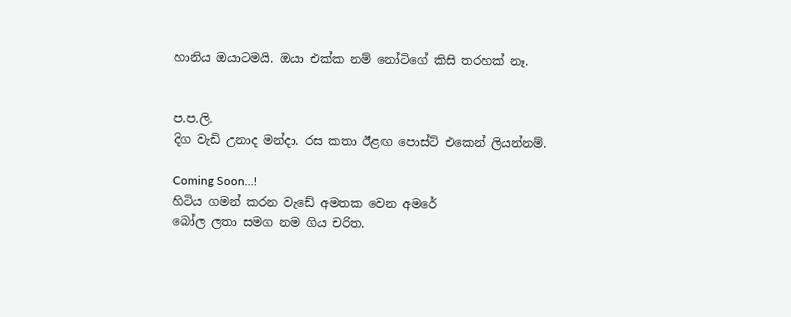හානිය ඔයාටමයි. ඔයා එක්ක නම් නෝටිගේ කිසි තරහක් නෑ.


ප.ප.ලි.
දිග වැඩි උනාද මන්දා. රස කතා ඊළඟ පොස්ට් එකෙන් ලියන්නම්.

Coming Soon...!
හිටිය ගමන් කරන වැඩේ අමතක වෙන අමරේ
බෝල ලතා සමග නම ගිය චරිත.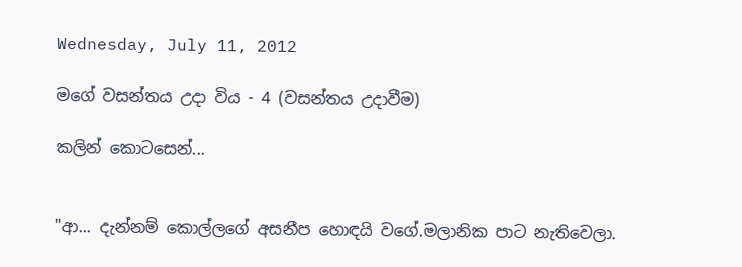Wednesday, July 11, 2012

මගේ වසන්තය උදා විය - 4 (වසන්තය උදාවීම)

කලින් කොටසෙන්...


"ආ... දැන්නම් කොල්ලගේ අසනීප හොඳයි වගේ.මලානික පාට නැතිවෙලා.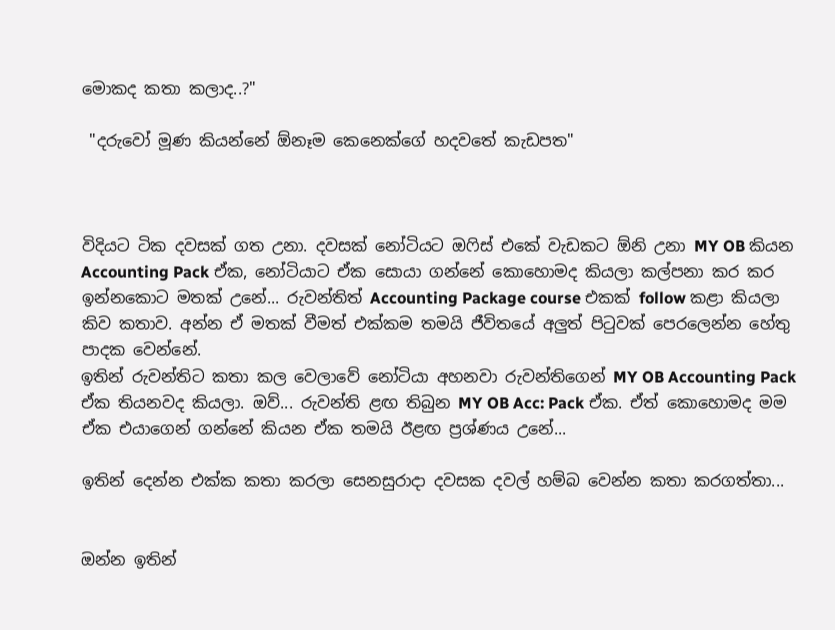මොකද කතා කලාද..?"

 "දරුවෝ මූණ කියන්නේ ඕනෑම කෙනෙක්ගේ හදවතේ කැඩපත"



විදියට ටික දවසක් ගත උනා. දවසක් නෝටියට ඔෆිස් එකේ වැඩකට ඕනි උනා MY OB කියන Accounting Pack ඒක, නෝටියාට ඒක සොයා ගන්නේ කොහොමද කියලා කල්පනා කර කර ඉන්නකොට මතක් උනේ... රුවන්තිත් Accounting Package course එකක් follow කළා කියලා කිව කතාව. අන්න ඒ මතක් වීමත් එක්කම තමයි ජීවිතයේ අලුත් පිටුවක් පෙරලෙන්න හේතු පාදක වෙන්නේ.
ඉතින් රුවන්තිට කතා කල වෙලාවේ නෝටියා අහනවා රුවන්තිගෙන් MY OB Accounting Pack ඒක තියනවද කියලා. ඔව්... රුවන්ති ළඟ තිබුන MY OB Acc: Pack ඒක. ඒත් කොහොමද මම ඒක එයාගෙන් ගන්නේ කියන ඒක තමයි ඊළඟ ප්‍රශ්ණය උනේ...

ඉතින් දෙන්න එක්ක කතා කරලා සෙනසුරාදා දවසක දවල් හම්බ වෙන්න කතා කරගත්තා...


ඔන්න ඉතින්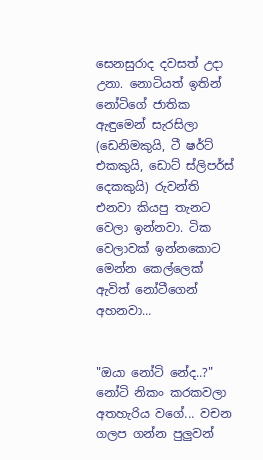සෙනසුරාද දවසත් උදා උනා. නොටියත් ඉතින් නෝටිගේ ජාතික ඇඳුමෙන් සැරසිලා (ඩෙනිමකුයි, ටී ෂර්ට් එකකුයි, ඩොට් ස්ලිපර්ස් දෙකකුයි) රුවන්ති එනවා කියපු තැනට වෙලා ඉන්නවා. ටික වෙලාවක් ඉන්නකොට මෙන්න කෙල්ලෙක් ඇවිත් නෝටීගෙන් අහනවා...


"ඔයා නෝටි නේද..?"
නෝටි නිකං කරකවලා අතහැරිය වගේ... වචන ගලප ගන්න පුලුවන්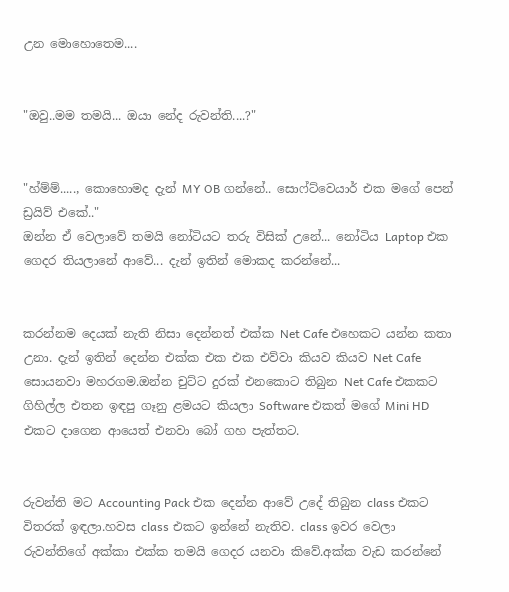උන මොහොතෙම....


"ඔවු..මම තමයි... ඔයා නේද රුවන්ති....?"


"හ්ම්ම්....., කොහොමද දැන් MY OB ගන්නේ.. සොෆ්ට්වෙයාර් එක මගේ පෙන් ඩ්‍රයිව් එකේ.."
ඔන්න ඒ වෙලාවේ තමයි නෝටියට තරු විසික් උනේ... නෝටිය Laptop එක ගෙදර තියලානේ ආවේ... දැන් ඉතින් මොකද කරන්නේ...


කරන්නම දෙයක් නැති නිසා දෙන්නත් එක්ක Net Cafe එහෙකට යන්න කතා උනා. දැන් ඉතින් දෙන්න එක්ක එක එක එව්වා කියව කියව Net Cafe සොයනවා මහරගම.ඔන්න චුට්ට දුරක් එනකොට තිබුන Net Cafe එකකට ගිහිල්ල එතන ඉඳපු ගෑනු ළමයට කියලා Software එකත් මගේ Mini HD එකට දාගෙන ආයෙත් එනවා බෝ ගහ පැත්තට.


රුවන්ති මට Accounting Pack එක දෙන්න ආවේ උදේ තිබුන class එකට විතරක් ඉඳලා.හවස class එකට ඉන්නේ නැතිව. class ඉවර වෙලා රුවන්තිගේ අක්කා එක්ක තමයි ගෙදර යනවා කිවේ.අක්ක වැඩ කරන්නේ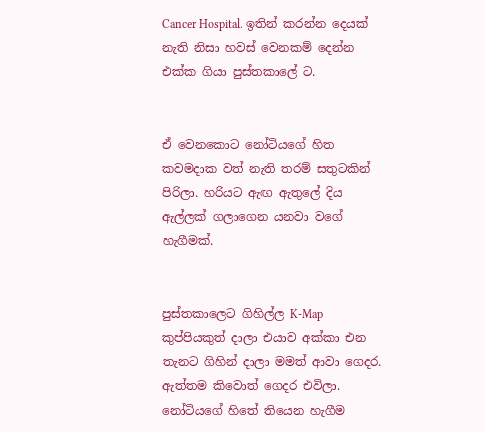Cancer Hospital. ඉතින් කරන්න දෙයක් නැති නිසා හවස් වෙනකම් දෙන්න එක්ක ගියා පුස්තකාලේ ට.


ඒ වෙනකොට නෝටියගේ හිත කවමදාක වත් නැති තරම් සතුටකින් පිරිලා. හරියට ඇඟ ඇතුලේ දිය ඇල්ලක් ගලාගෙන යනවා වගේ හැගීමක්.


පුස්තකාලෙට ගිහිල්ල K-Map කුප්පියකුත් දාලා එයාව අක්කා එන තැනට ගිහින් දාලා මමත් ආවා ගෙදර. ඇත්තම කිවොත් ගෙදර එවිලා. නෝටියගේ හිතේ තියෙන හැගීම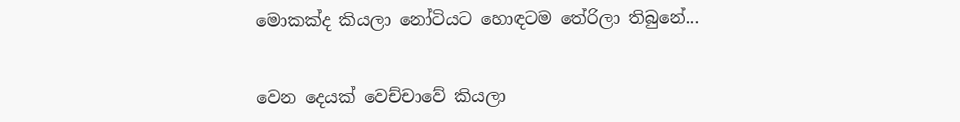මොකක්ද කියලා නෝටියට හොඳටම තේරිලා තිබුනේ...


වෙන දෙයක් වෙච්චාවේ කියලා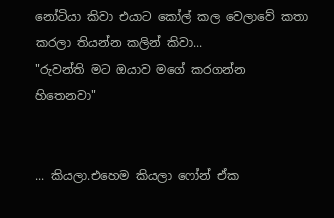නෝටියා කිවා එයාට කෝල් කල වෙලාවේ කතා කරලා තියන්න කලින් කිවා...
"රුවන්ති මට ඔයාව මගේ කරගන්න හිතෙනවා"


... කියලා.එහෙම කියලා ෆෝන් ඒක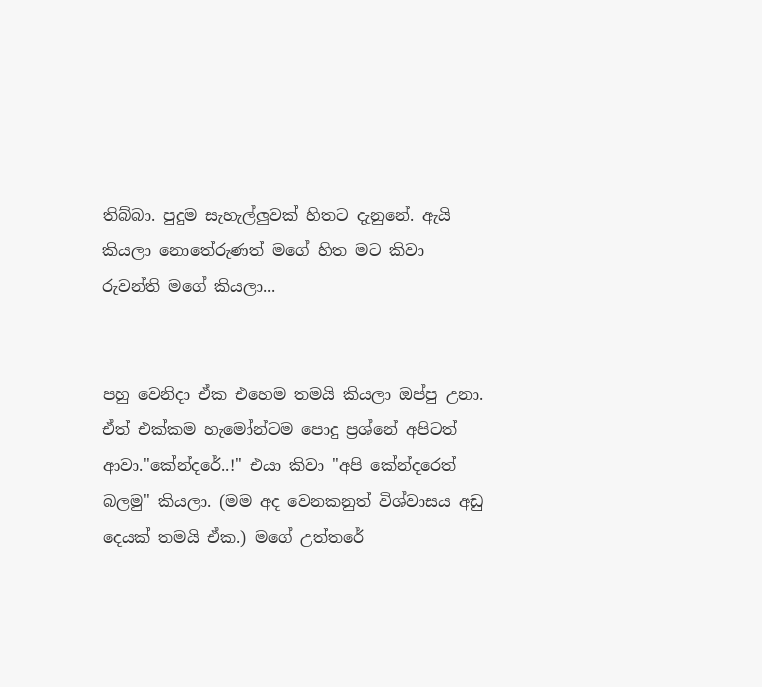තිබ්බා. පුදුම සැහැල්ලුවක් හිතට දැනුනේ. ඇයි කියලා නොතේරුණත් මගේ හිත මට කිවා රුවන්ති මගේ කියලා...


පහු වෙනිදා ඒක එහෙම තමයි කියලා ඔප්පු උනා. ඒත් එක්කම හැමෝන්ටම පොදු ප්‍රශ්නේ අපිටත් ආවා."කේන්දරේ..!" එයා කිවා "අපි කේන්දරෙත් බලමු" කියලා. (මම අද වෙනකනුත් විශ්වාසය අඩු දෙයක් තමයි ඒක.) මගේ උත්තරේ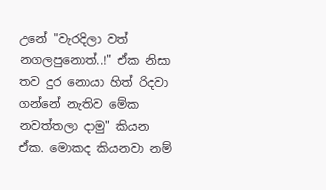උනේ "වැරදිලා වත් නගලපුනොත්..!" ඒක නිසා තව දුර නොයා හිත් රිදවා ගන්නේ නැතිව මේක නවත්තලා දාමු" කියන ඒක. මොකද කියනවා නම්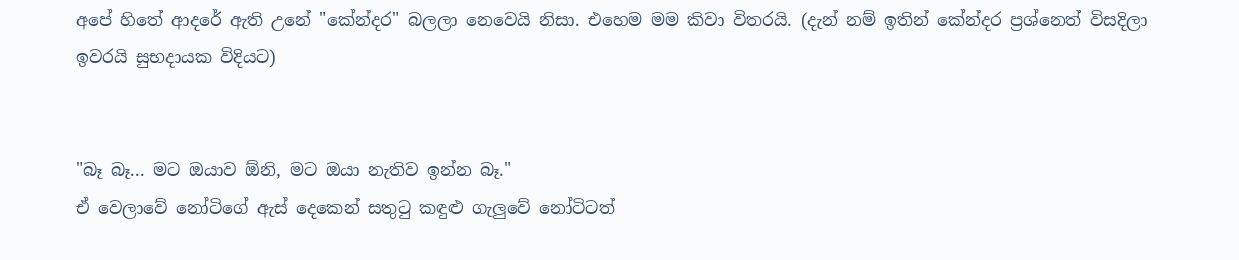අපේ හිතේ ආදරේ ඇති උනේ "කේන්දර" බලලා නෙවෙයි නිසා. එහෙම මම කිවා විතරයි. (දැන් නම් ඉතින් කේන්දර ප්‍රශ්නෙත් විසදිලා ඉවරයි සුභදායක විදියට)


"බෑ බෑ... මට ඔයාව ඕනි, මට ඔයා නැතිව ඉන්න බෑ."
ඒ වෙලාවේ නෝටිගේ ඇස් දෙකෙන් සතුටු කඳුළු ගැලුවේ නෝටිටත්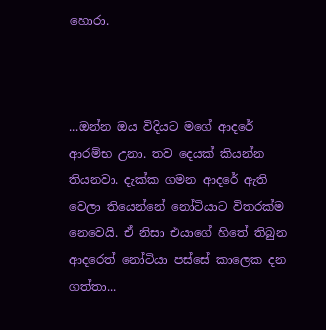හොරා.



...ඔන්න ඔය විදියට මගේ ආදරේ ආරම්භ උනා. තව දෙයක් කියන්න තියනවා. දැක්ක ගමන ආදරේ ඇති වෙලා තියෙන්නේ නෝටියාට විතරක්ම නෙවෙයි. ඒ නිසා එයාගේ හිතේ තිබුන ආදරෙත් නෝටියා පස්සේ කාලෙක දන ගත්තා...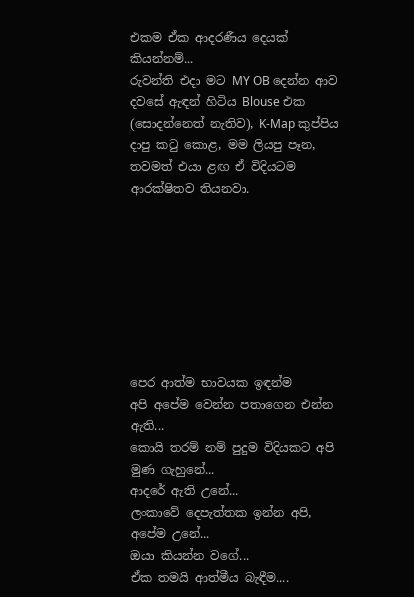එකම ඒක ආදරණීය දෙයක් කියන්නම්...
රුවන්ති එදා මට MY OB දෙන්න ආව දවසේ ඇඳන් හිටිය Blouse එක (සොදන්නෙත් නැතිව), K-Map කුප්පිය දාපු කටු කොළ, මම ලියපු පෑන, තවමත් එයා ළඟ ඒ විදියටම ආරක්ෂිතව තියනවා.








පෙර ආත්ම භාවයක ඉඳන්ම
අපි අපේම වෙන්න පතාගෙන එන්න ඇති...
කොයි තරම් නම් පුදුම විදියකට අපි මුණ ගැහුනේ...
ආදරේ ඇති උනේ...
ලංකාවේ දෙපැත්තක ඉන්න අපි,
අපේම උනේ...
ඔයා කියන්න වගේ...
ඒක තමයි ආත්මීය බැඳීම....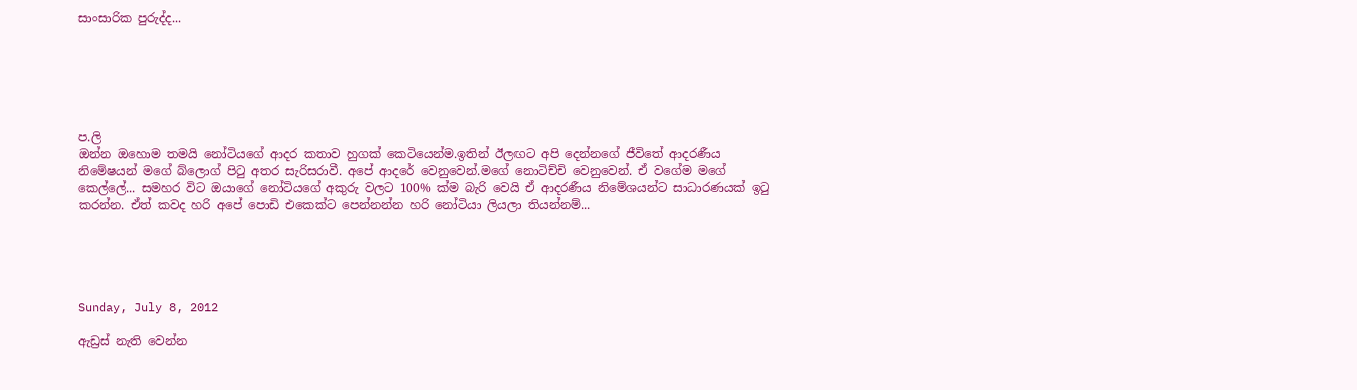සාංසාරික පුරුද්ද...






ප.ලි
ඔන්න ඔහොම තමයි නෝටියගේ ආදර කතාව හුගක් කෙටියෙන්ම.ඉතින් ඊලඟට අපි දෙන්නගේ ජීවිතේ ආදරණීය නිමේෂයන් මගේ බ්ලොග් පිටු අතර සැරිසරාවී. අපේ ආදරේ වෙනුවෙන්.මගේ නොටිච්චි වෙනුවෙන්. ඒ වගේම මගේ කෙල්ලේ... සමහර විට ඔයාගේ නෝටියගේ අකුරු වලට 100% ක්ම බැරි වෙයි ඒ ආදරණීය නිමේශයන්ට සාධාරණයක් ඉටු කරන්න. ඒත් කවද හරි අපේ පොඩි එකෙක්ට පෙන්නන්න හරි නෝටියා ලියලා තියන්නම්...





Sunday, July 8, 2012

ඇඩ්‍රස් නැති වෙන්න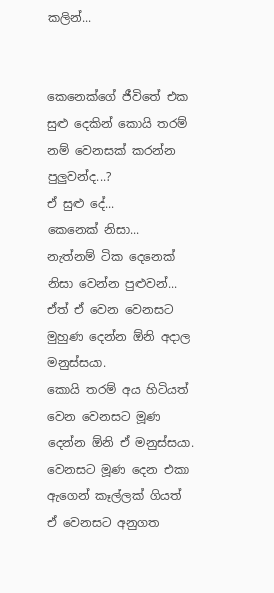කලින්...


කෙනෙක්ගේ ජීවිතේ එක සුළු දෙකින් කොයි තරම් නම් වෙනසක් කරන්න පුලුවන්ද...?
ඒ සුළු දේ...
කෙනෙක් නිසා...
නැත්නම් ටික දෙනෙක් නිසා වෙන්න පුළුවන්...
ඒත් ඒ වෙන වෙනසට මුහුණ දෙන්න ඕනි අදාල මනුස්සයා.
කොයි තරම් අය හිටියත් වෙන වෙනසට මූණ දෙන්න ඕනි ඒ මනුස්සයා.
වෙනසට මූණ දෙන එකා ඇගෙන් කෑල්ලක් ගියත් ඒ වෙනසට අනුගත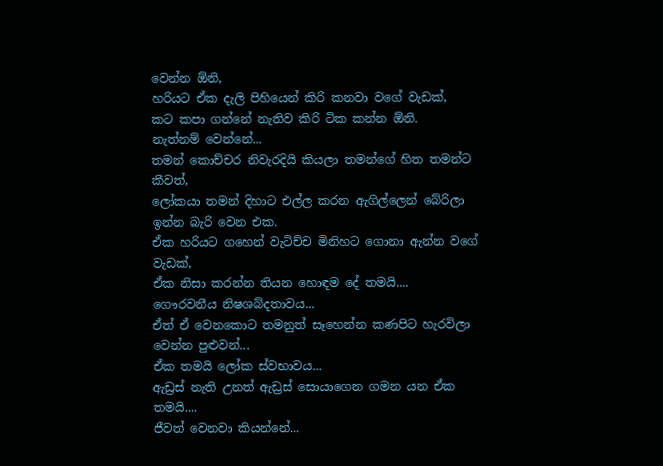වෙන්න ඕනි,
හරියට ඒක දැලි පිහියෙන් කිරි කනවා වගේ වැඩක්,
කට කපා ගන්නේ නැතිව කිරි ටික කන්න ඕනි.
නැත්නම් වෙන්නේ...
තමන් කොච්චර නිවැරදියි කියලා තමන්ගේ හිත තමන්ට කීවත්,
ලෝකයා තමන් දිහාට එල්ල කරන ඇගිල්ලෙන් බේරිලා ඉන්න බැරි වෙන එක.
ඒක හරියට ගහෙන් වැටිච්ච මිනිහට ගොනා ඇන්න වගේ වැඩක්,
ඒක නිසා කරන්න තියන හොඳම දේ තමයි....
ගෞරවනීය නිෂශබ්දතාවය...
ඒත් ඒ වෙනකොට තමනුත් සෑහෙන්න කණපිට හැරවිලා වෙන්න පුළුවන්...
ඒක තමයි ලෝක ස්වභාවය...
ඇඩ්‍රස් නැති උනත් ඇඩ්‍රස් සොයාගෙන ගමන යන ඒක තමයි....
ජීවත් වෙනවා කියන්නේ...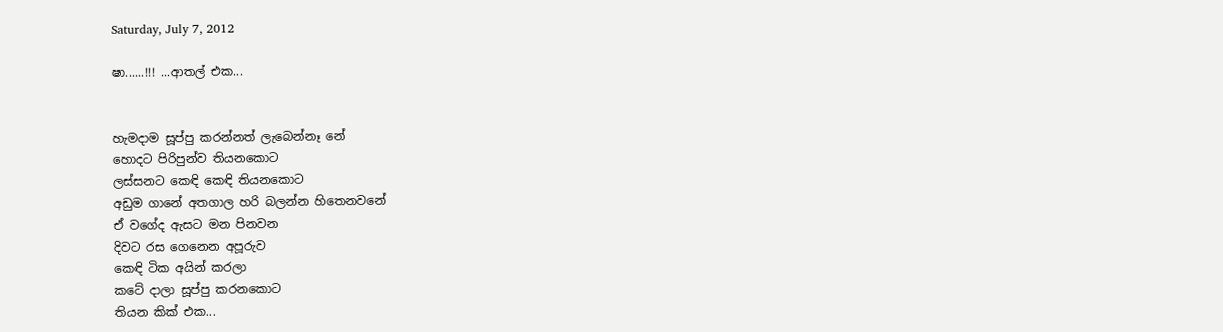Saturday, July 7, 2012

ෂා......!!! ...ආතල් එක...


හැමදාම සූප්පු කරන්නත් ලැබෙන්නෑ නේ
හොදට පිරිපුන්ව තියනකොට
ලස්සනට කෙඳි කෙඳි තියනකොට
අඩුම ගානේ අතගාල හරි බලන්න හිතෙනවනේ
ඒ වගේද ඇසට මන පිනවන
දිවට රස ගෙනෙන අපූරුව
කෙඳි ටික අයින් කරලා
කටේ දාලා සූප්පු කරනකොට
තියන කික් එක...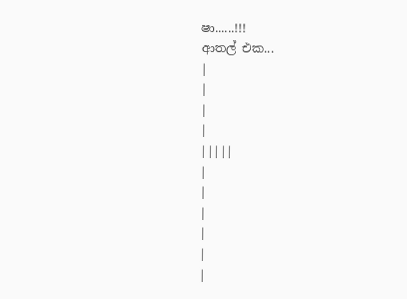ෂා......!!!
ආතල් එක...
|
|
|
|
|||||
|
|
|
|
|
|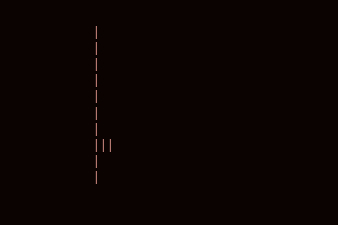|
|
|
|
|
|
|
|||
|
|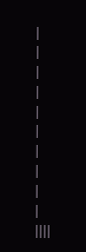|
|
|
|
|
|
|
|
|
|
||||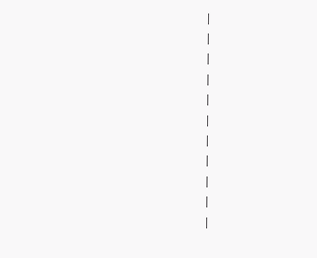|
|
|
|
|
|
|
|
|
|
|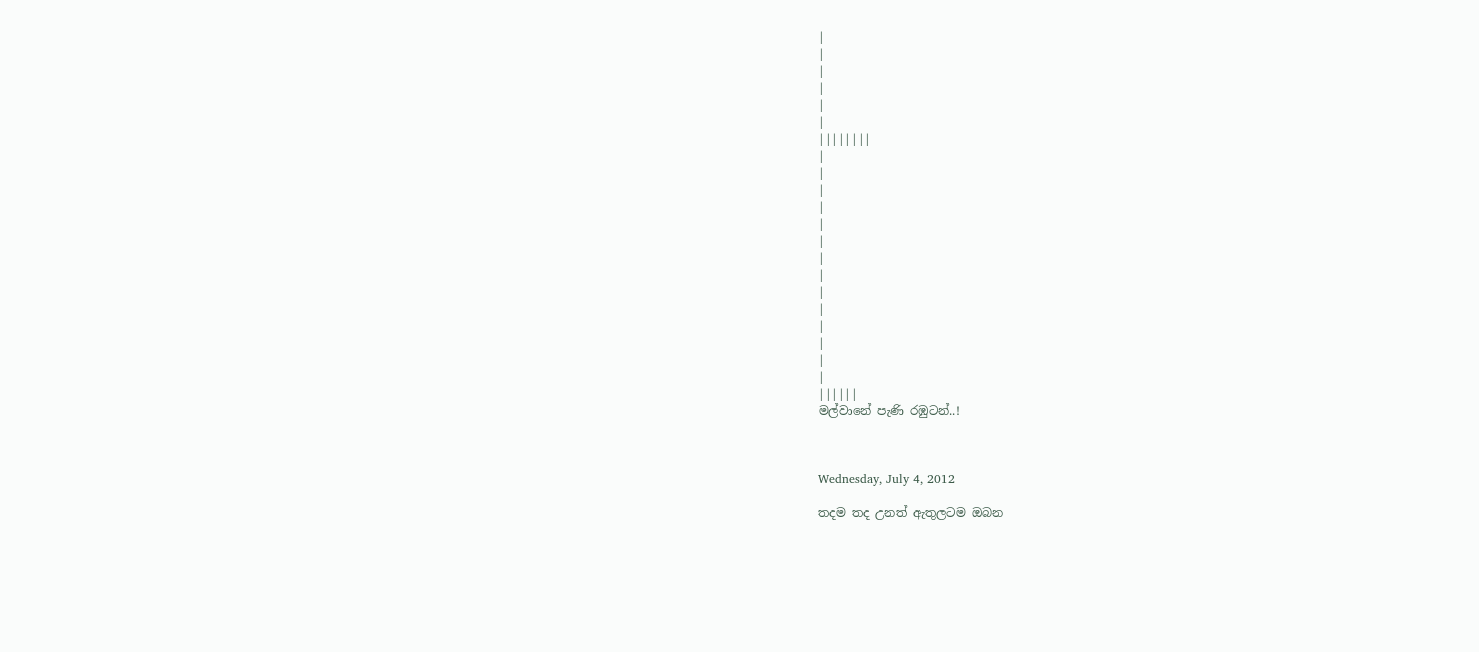|
|
|
|
|
|
||||||||
|
|
|
|
|
|
|
|
|
|
|
|
|
|
||||||
මල්වානේ පැණි රඹුටන්..!



Wednesday, July 4, 2012

තදම තද උනත් ඇතුලටම ඔබන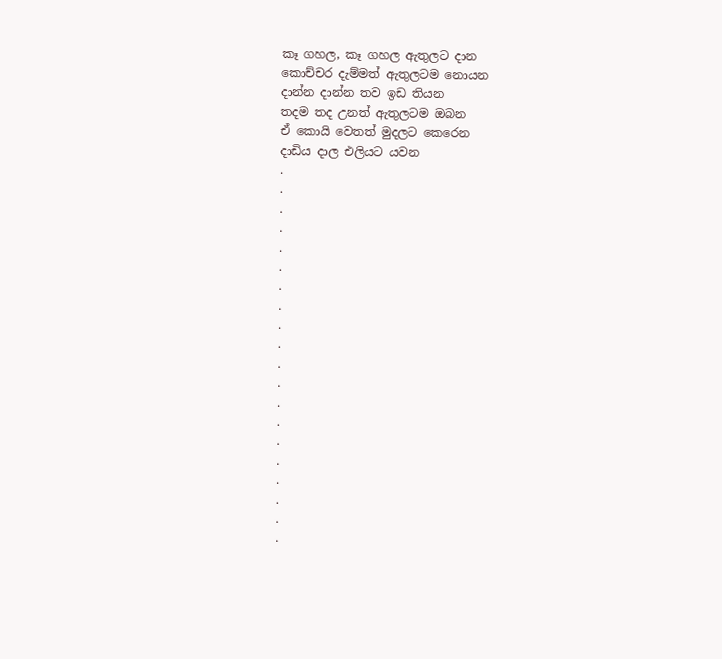කෑ ගහල, කෑ ගහල ඇතුලට දාන
කොච්චර දැම්මත් ඇතුලටම නොයන
දාන්න දාන්න තව ඉඩ තියන
තදම තද උනත් ඇතුලටම ඔබන
ඒ කොයි වෙතත් මුදලට කෙරෙන
දාඩිය දාල එලියට යවන
.
.
.
.
.
.
.
.
.
.
.
.
.
.
.
.
.
.
.
.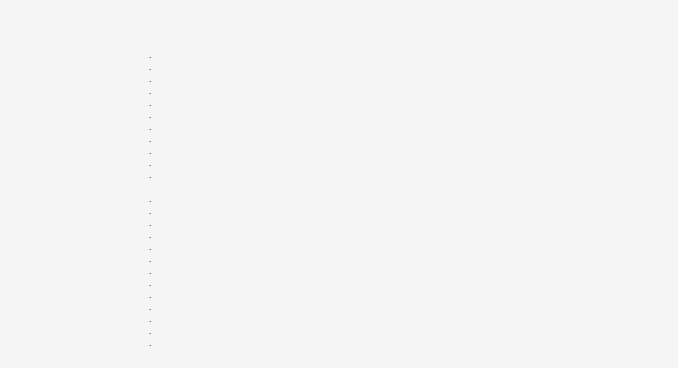.
.
.
.
.
.
.
.
.
.
.

.
.
.
.
.
.
.
.
.
.
.
.
.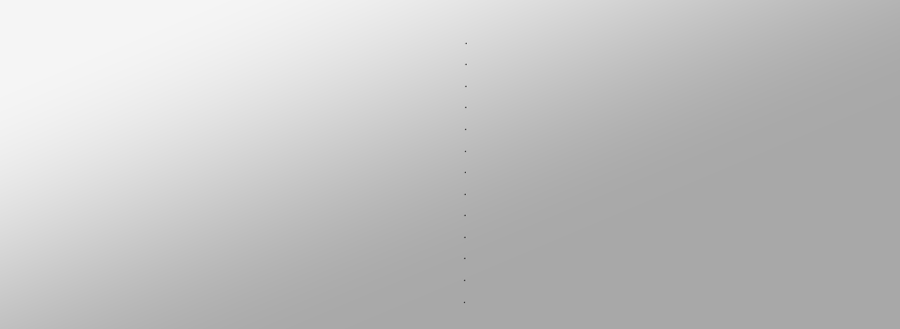.
.
.
.
.
.
.
.
.
.
.
.
.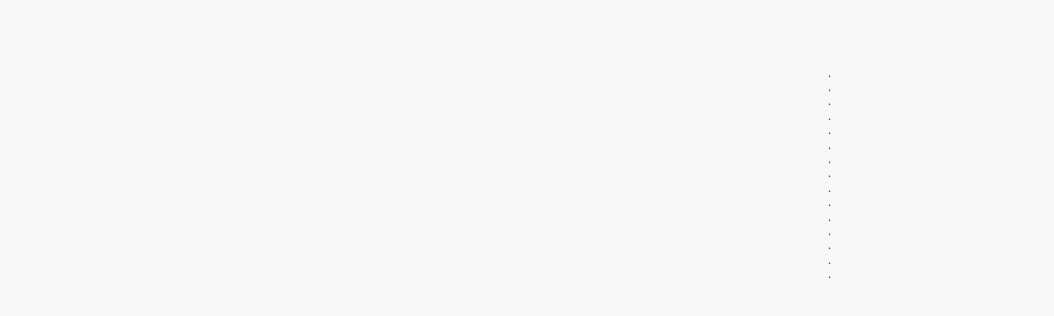.
.
.
.
.
.
.
.
.
.
.
.
.
.
.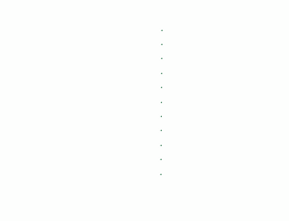.
.
.
.
.
.
.
.
.
.
.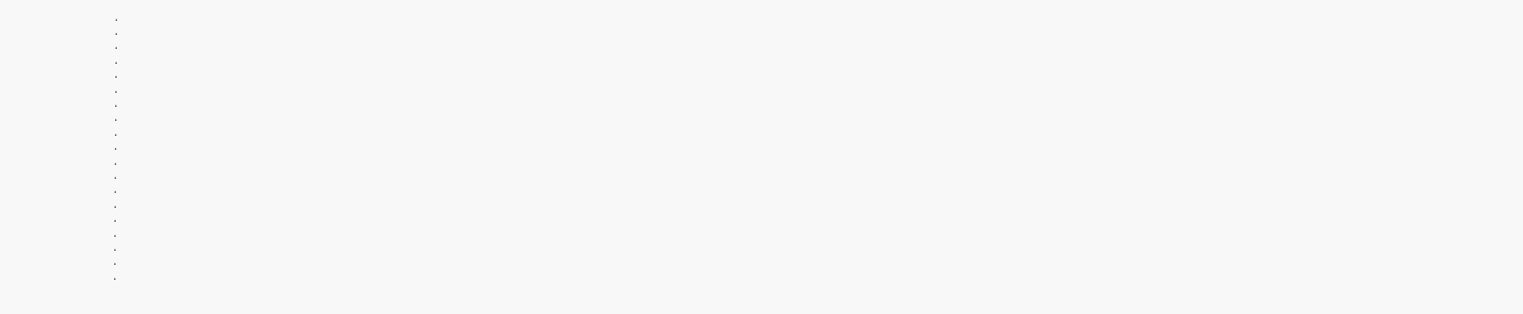.
.
.
.
.
.
.
.
.
.
.
.
.
.
.
.
.
.
.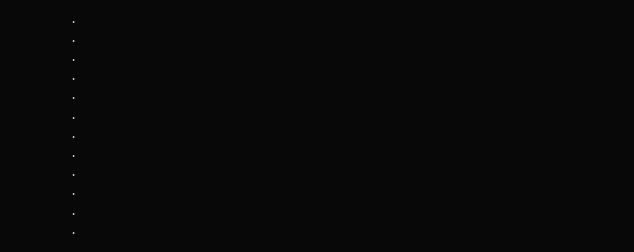.
.
.
.
.
.
.
.
.
.
.
.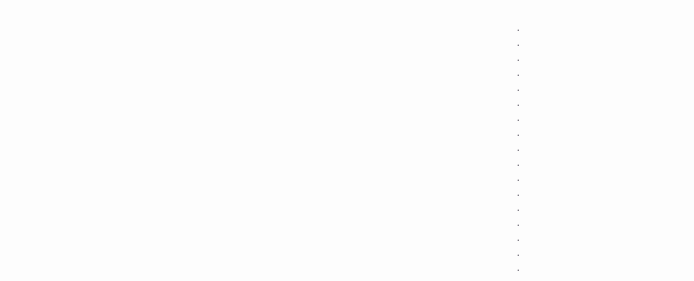.
.
.
.
.
.
.
.
.
.
.
.
.
.
.
.
.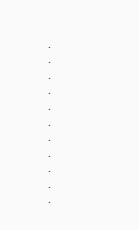.
.
.
.
.
.
.
.
.
.
.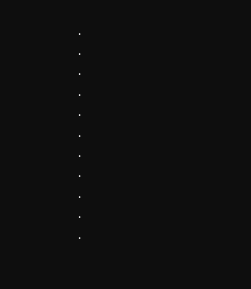.
.
.
.
.
.
.
.
.
.
.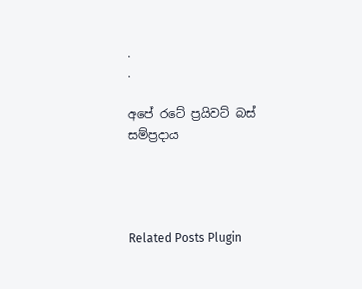.
.

අපේ රටේ ප්‍රයිවට් බස් සම්ප්‍රදාය




Related Posts Plugin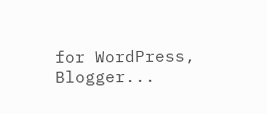for WordPress, Blogger...